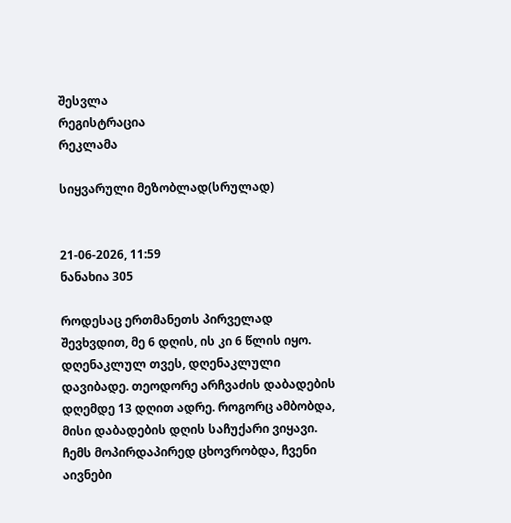შესვლა
რეგისტრაცია
რეკლამა

სიყვარული მეზობლად(სრულად)


21-06-2026, 11:59
ნანახია 305

როდესაც ერთმანეთს პირველად შევხვდით, მე 6 დღის, ის კი 6 წლის იყო. დღენაკლულ თვეს, დღენაკლული დავიბადე. თეოდორე არჩვაძის დაბადების დღემდე 13 დღით ადრე. როგორც ამბობდა, მისი დაბადების დღის საჩუქარი ვიყავი.
ჩემს მოპირდაპირედ ცხოვრობდა, ჩვენი აივნები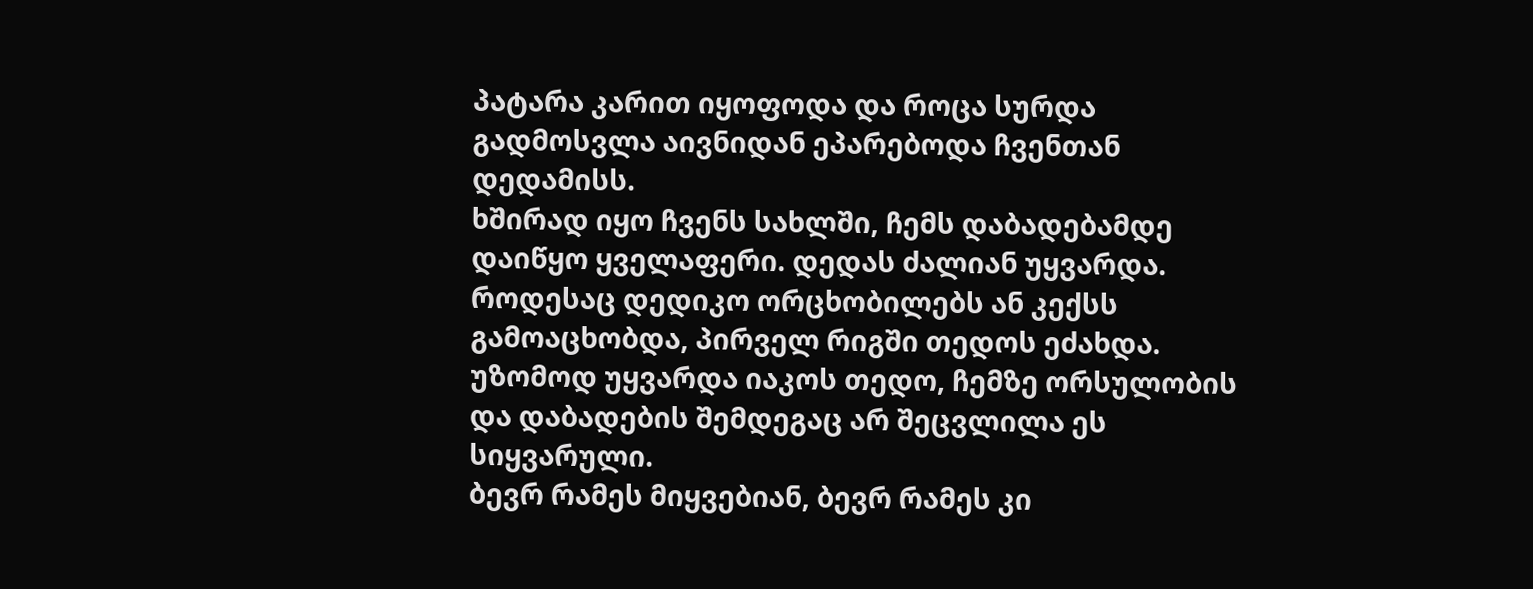პატარა კარით იყოფოდა და როცა სურდა გადმოსვლა აივნიდან ეპარებოდა ჩვენთან დედამისს.
ხშირად იყო ჩვენს სახლში, ჩემს დაბადებამდე დაიწყო ყველაფერი. დედას ძალიან უყვარდა. როდესაც დედიკო ორცხობილებს ან კექსს გამოაცხობდა, პირველ რიგში თედოს ეძახდა. უზომოდ უყვარდა იაკოს თედო, ჩემზე ორსულობის და დაბადების შემდეგაც არ შეცვლილა ეს სიყვარული.
ბევრ რამეს მიყვებიან, ბევრ რამეს კი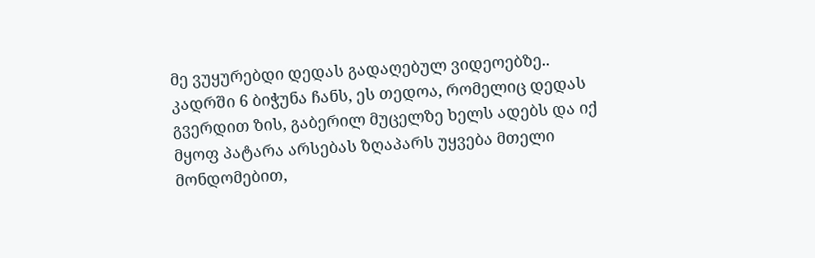მე ვუყურებდი დედას გადაღებულ ვიდეოებზე..
კადრში 6 ბიჭუნა ჩანს, ეს თედოა, რომელიც დედას გვერდით ზის, გაბერილ მუცელზე ხელს ადებს და იქ მყოფ პატარა არსებას ზღაპარს უყვება მთელი მონდომებით,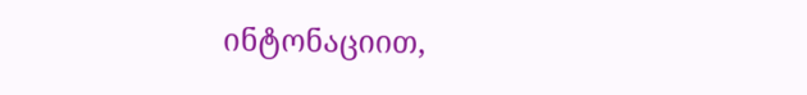ინტონაციით,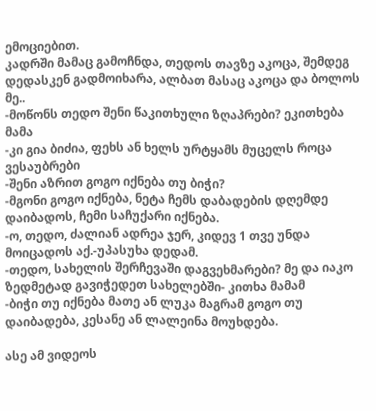ემოციებით.
კადრში მამაც გამოჩნდა, თედოს თავზე აკოცა, შემდეგ დედასკენ გადმოიხარა, ალბათ მასაც აკოცა და ბოლოს მე..
-მოწონს თედო შენი წაკითხული ზღაპრები? ეკითხება მამა
-კი გია ბიძია, ფეხს ან ხელს ურტყამს მუცელს როცა ვესაუბრები
-შენი აზრით გოგო იქნება თუ ბიჭი?
-მგონი გოგო იქნება, ნეტა ჩემს დაბადების დღემდე დაიბადოს, ჩემი საჩუქარი იქნება.
-ო, თედო, ძალიან ადრეა ჯერ, კიდევ 1 თვე უნდა მოიცადოს აქ.-უპასუხა დედამ.
-თედო, სახელის შერჩევაში დაგვეხმარები? მე და იაკო ზედმეტად გავიჭედეთ სახელებში- კითხა მამამ
-ბიჭი თუ იქნება მათე ან ლუკა მაგრამ გოგო თუ დაიბადება, კესანე ან ლალეინა მოუხდება.

ასე ამ ვიდეოს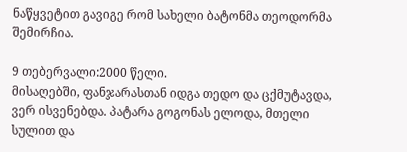ნაწყვეტით გავიგე რომ სახელი ბატონმა თეოდორმა შემირჩია.

9 თებერვალი:2000 წელი.
მისაღებში, ფანჯარასთან იდგა თედო და ცქმუტავდა, ვერ ისვენებდა. პატარა გოგონას ელოდა, მთელი სულით და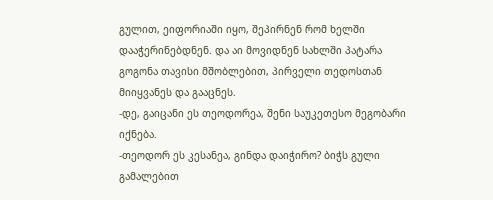გულით, ეიფორიაში იყო, შეპირნენ რომ ხელში დააჭერინებდნენ. და აი მოვიდნენ სახლში პატარა გოგონა თავისი მშობლებით, პირველი თედოსთან მიიყვანეს და გააცნეს.
-დე, გაიცანი ეს თეოდორეა, შენი საუკეთესო მეგობარი იქნება.
-თეოდორ ეს კესანეა, გინდა დაიჭირო? ბიჭს გული გამალებით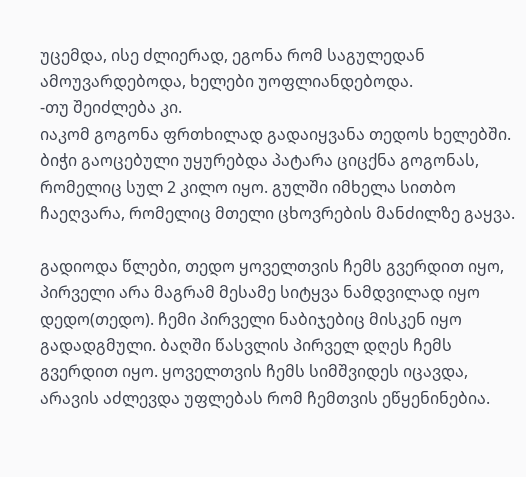უცემდა, ისე ძლიერად, ეგონა რომ საგულედან ამოუვარდებოდა, ხელები უოფლიანდებოდა.
-თუ შეიძლება კი.
იაკომ გოგონა ფრთხილად გადაიყვანა თედოს ხელებში. ბიჭი გაოცებული უყურებდა პატარა ციცქნა გოგონას, რომელიც სულ 2 კილო იყო. გულში იმხელა სითბო ჩაეღვარა, რომელიც მთელი ცხოვრების მანძილზე გაყვა.

გადიოდა წლები, თედო ყოველთვის ჩემს გვერდით იყო, პირველი არა მაგრამ მესამე სიტყვა ნამდვილად იყო დედო(თედო). ჩემი პირველი ნაბიჯებიც მისკენ იყო გადადგმული. ბაღში წასვლის პირველ დღეს ჩემს გვერდით იყო. ყოველთვის ჩემს სიმშვიდეს იცავდა, არავის აძლევდა უფლებას რომ ჩემთვის ეწყენინებია.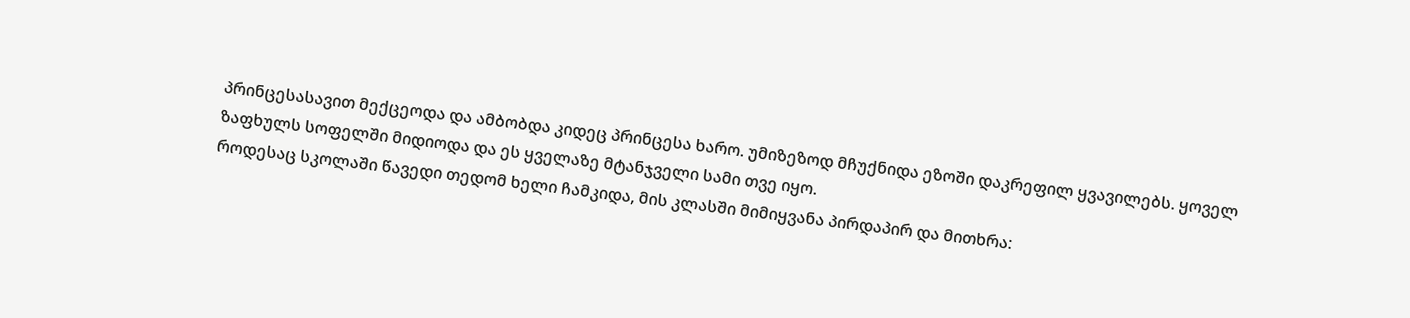პრინცესასავით მექცეოდა და ამბობდა კიდეც პრინცესა ხარო. უმიზეზოდ მჩუქნიდა ეზოში დაკრეფილ ყვავილებს. ყოველ ზაფხულს სოფელში მიდიოდა და ეს ყველაზე მტანჯველი სამი თვე იყო.
როდესაც სკოლაში წავედი თედომ ხელი ჩამკიდა, მის კლასში მიმიყვანა პირდაპირ და მითხრა: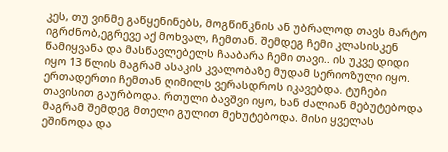კეს, თუ ვინმე გაწყენინებს, მოგწიწკნის ან უბრალოდ თავს მარტო იგრძნობ,ეგრევე აქ მოხვალ, ჩემთან. შემდეგ ჩემი კლასისკენ წამიყვანა და მასწავლებელს ჩააბარა ჩემი თავი.. ის უკვე დიდი იყო 13 წლის მაგრამ ასაკის კვალობაზე მუდამ სერიოზული იყო. ერთადერთი ჩემთან ღიმილს ვერასდროს იკავებდა. ტუჩები თავისით გაურბოდა. რთული ბავშვი იყო, ხან ძალიან მებუტებოდა მაგრამ შემდეგ მთელი გულით მეხუტებოდა. მისი ყველას ეშინოდა და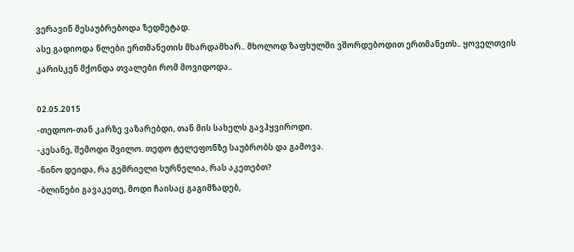ვერავინ მესაუბრებოდა ზედმეტად.
ასე გადიოდა წლები ერთმანეთის მხარდამხარ.. მხოლოდ ზაფხულში ვშორდებოდით ერთმანეთს.. ყოველთვის კარისკენ მქონდა თვალები რომ მოვიდოდა..

02.05.2015
-თედოო-თან კარზე ვაზარებდი, თან მის სახელს გავჰყვიროდი.
-კესანე, შემოდი შვილო. თედო ტელეფონზე საუბრობს და გამოვა.
-ნინო დეიდა, რა გემრიელი სურნელია, რას აკეთებთ?
-ბლინები გავაკეთე, მოდი ჩაისაც გაგიმზადებ,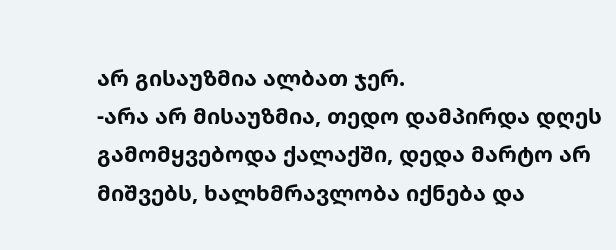არ გისაუზმია ალბათ ჯერ.
-არა არ მისაუზმია, თედო დამპირდა დღეს გამომყვებოდა ქალაქში, დედა მარტო არ მიშვებს, ხალხმრავლობა იქნება და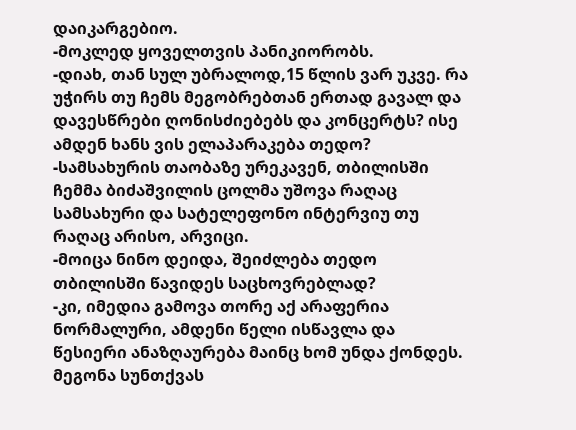დაიკარგებიო.
-მოკლედ ყოველთვის პანიკიორობს.
-დიახ, თან სულ უბრალოდ,15 წლის ვარ უკვე. რა უჭირს თუ ჩემს მეგობრებთან ერთად გავალ და დავესწრები ღონისძიებებს და კონცერტს? ისე ამდენ ხანს ვის ელაპარაკება თედო?
-სამსახურის თაობაზე ურეკავენ, თბილისში ჩემმა ბიძაშვილის ცოლმა უშოვა რაღაც სამსახური და სატელეფონო ინტერვიუ თუ რაღაც არისო, არვიცი.
-მოიცა ნინო დეიდა, შეიძლება თედო თბილისში წავიდეს საცხოვრებლად?
-კი, იმედია გამოვა თორე აქ არაფერია ნორმალური, ამდენი წელი ისწავლა და წესიერი ანაზღაურება მაინც ხომ უნდა ქონდეს.
მეგონა სუნთქვას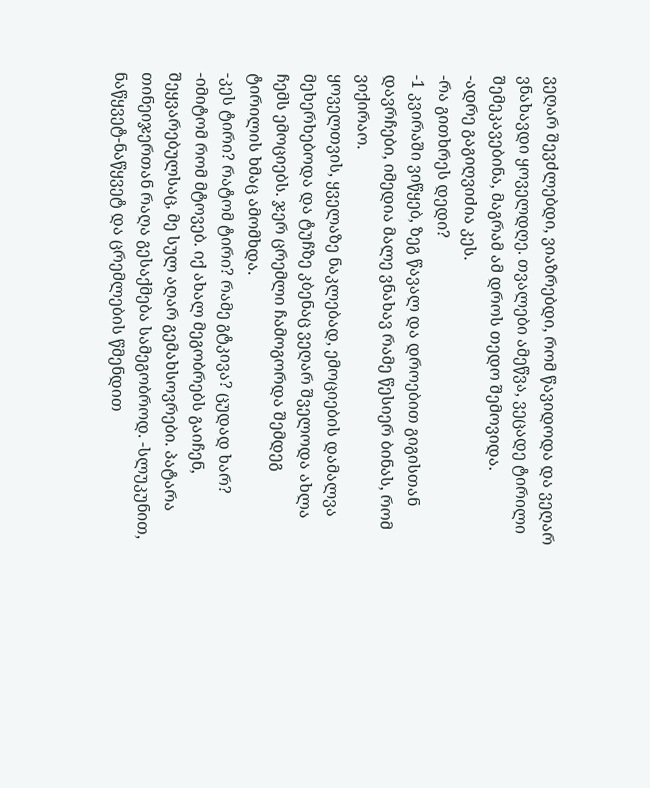ვეღარ შევძლებდი, ვიაზრებდი, რომ წავიდოდა და ვეღარ ვნახავდი ყოველდღე. თვალები ამეწვა, ვეცადე ტირილი შემეკავებინა, მაგრამ ამ დროს თედო შემოვიდა.
-ადრე გაგიღვიძია კეს.
-რა გითხრეს დედი?
-1 კვირაში ვიწყებ, ზეგ წავალ და დროებით გიგისთან დავრჩები, იმედია მალე ვნახავ რამე წესიერ ბინას, რომ ვიქირაო.
ყოველთვის, ყველაზე ნაკლებად, ემოციების დამალვა მეხერხებოდა და ტუჩზე კბენაც ვეღარ შველოდა ახლა ჩემს ემოციებს. ჯერ ცრემლი ჩამოგორდა შემდეგ ტირილის ხმაც ამომხდა.
-კეს ტირი? რატომ ტირი? რამე გტკივა? ცუდად ხარ?
-იმიტომ რომ მტოვებ. იქ ახალ მეგობრებს გაიჩენ, შეყვარებულსაც, მე სულ აღარ გემახსოვრები. პატარა თინეიჯერთან რაღა გესაქმება სამეგობროდ. -სლუკუნით, ნაწყვეტ-ნაწყვეტ და ცრემლების წმენდით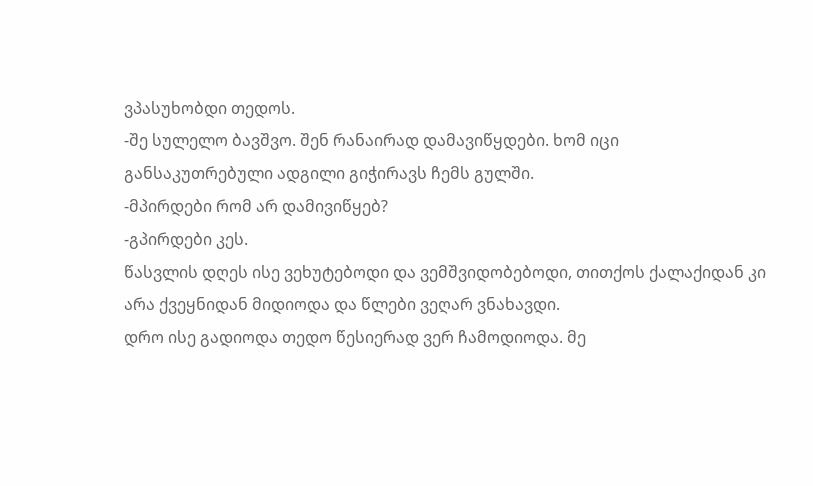ვპასუხობდი თედოს.
-შე სულელო ბავშვო. შენ რანაირად დამავიწყდები. ხომ იცი განსაკუთრებული ადგილი გიჭირავს ჩემს გულში.
-მპირდები რომ არ დამივიწყებ?
-გპირდები კეს.
წასვლის დღეს ისე ვეხუტებოდი და ვემშვიდობებოდი, თითქოს ქალაქიდან კი არა ქვეყნიდან მიდიოდა და წლები ვეღარ ვნახავდი.
დრო ისე გადიოდა თედო წესიერად ვერ ჩამოდიოდა. მე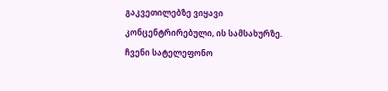გაკვეთილებზე ვიყავი კონცენტრირებული, ის სამსახურზე. ჩვენი სატელეფონო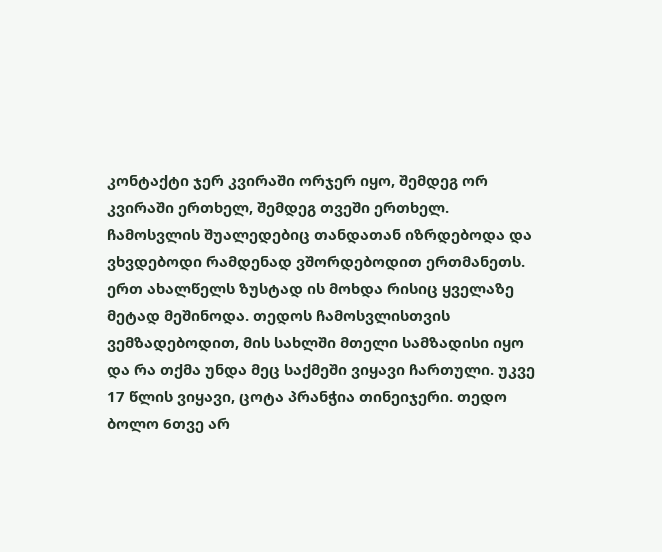კონტაქტი ჯერ კვირაში ორჯერ იყო, შემდეგ ორ კვირაში ერთხელ, შემდეგ თვეში ერთხელ. ჩამოსვლის შუალედებიც თანდათან იზრდებოდა და ვხვდებოდი რამდენად ვშორდებოდით ერთმანეთს.
ერთ ახალწელს ზუსტად ის მოხდა რისიც ყველაზე მეტად მეშინოდა. თედოს ჩამოსვლისთვის ვემზადებოდით, მის სახლში მთელი სამზადისი იყო და რა თქმა უნდა მეც საქმეში ვიყავი ჩართული. უკვე 17 წლის ვიყავი, ცოტა პრანჭია თინეიჯერი. თედო ბოლო 6თვე არ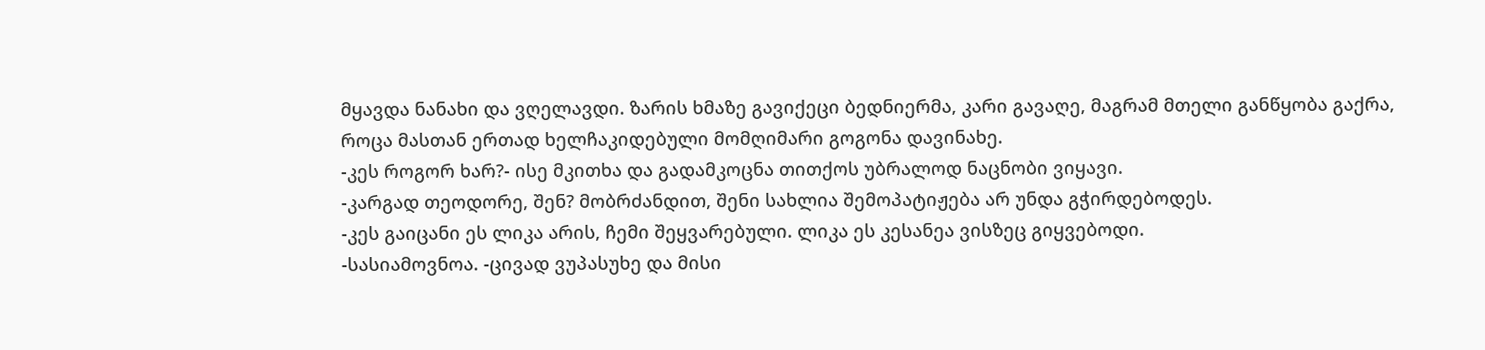მყავდა ნანახი და ვღელავდი. ზარის ხმაზე გავიქეცი ბედნიერმა, კარი გავაღე, მაგრამ მთელი განწყობა გაქრა, როცა მასთან ერთად ხელჩაკიდებული მომღიმარი გოგონა დავინახე.
-კეს როგორ ხარ?- ისე მკითხა და გადამკოცნა თითქოს უბრალოდ ნაცნობი ვიყავი.
-კარგად თეოდორე, შენ? მობრძანდით, შენი სახლია შემოპატიჟება არ უნდა გჭირდებოდეს.
-კეს გაიცანი ეს ლიკა არის, ჩემი შეყვარებული. ლიკა ეს კესანეა ვისზეც გიყვებოდი.
-სასიამოვნოა. -ცივად ვუპასუხე და მისი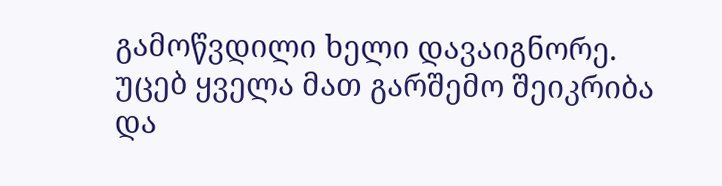გამოწვდილი ხელი დავაიგნორე.
უცებ ყველა მათ გარშემო შეიკრიბა და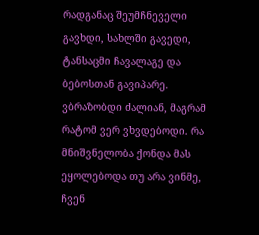რადგანაც შეუმჩნეველი გავხდი, სახლში გავედი, ტანსაცმი ჩავალაგე და ბებოსთან გავიპარე. ვბრაზობდი ძალიან, მაგრამ რატომ ვერ ვხვდებოდი. რა მნიშვნელობა ქონდა მას ეყოლებოდა თუ არა ვინმე, ჩვენ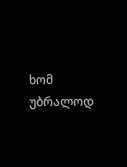ხომ უბრალოდ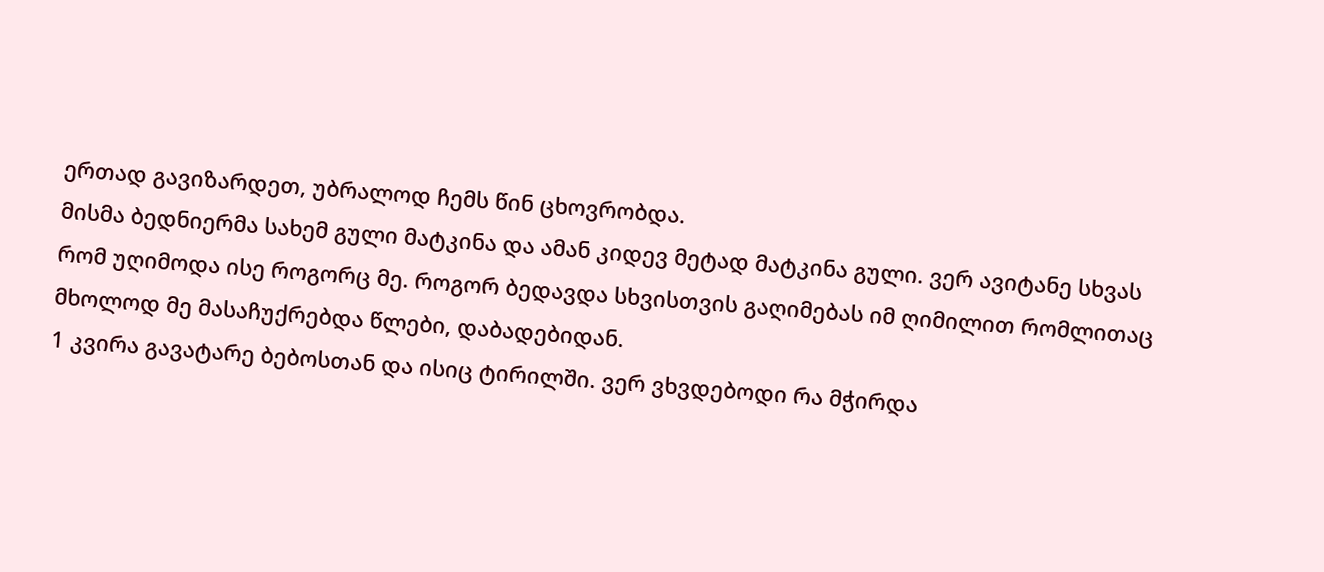ერთად გავიზარდეთ, უბრალოდ ჩემს წინ ცხოვრობდა.
მისმა ბედნიერმა სახემ გული მატკინა და ამან კიდევ მეტად მატკინა გული. ვერ ავიტანე სხვას რომ უღიმოდა ისე როგორც მე. როგორ ბედავდა სხვისთვის გაღიმებას იმ ღიმილით რომლითაც მხოლოდ მე მასაჩუქრებდა წლები, დაბადებიდან.
1 კვირა გავატარე ბებოსთან და ისიც ტირილში. ვერ ვხვდებოდი რა მჭირდა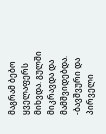მაგრამ ბებო ყველაფერს მიხვდა. გულში მიკრავდა და მამშვიდებდა.
-ბავშვური და პირველი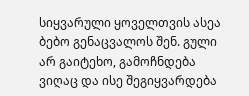სიყვარული ყოველთვის ასეა ბებო გენაცვალოს შენ. გული არ გაიტეხო, გამოჩნდება ვიღაც და ისე შეგიყვარდება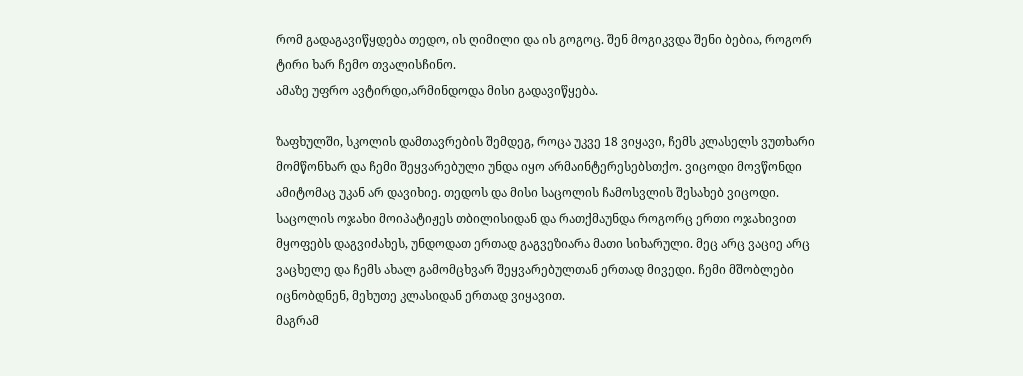რომ გადაგავიწყდება თედო, ის ღიმილი და ის გოგოც. შენ მოგიკვდა შენი ბებია, როგორ ტირი ხარ ჩემო თვალისჩინო.
ამაზე უფრო ავტირდი,არმინდოდა მისი გადავიწყება.

ზაფხულში, სკოლის დამთავრების შემდეგ, როცა უკვე 18 ვიყავი, ჩემს კლასელს ვუთხარი მომწონხარ და ჩემი შეყვარებული უნდა იყო არმაინტერესებსთქო. ვიცოდი მოვწონდი ამიტომაც უკან არ დავიხიე. თედოს და მისი საცოლის ჩამოსვლის შესახებ ვიცოდი. საცოლის ოჯახი მოიპატიჟეს თბილისიდან და რათქმაუნდა როგორც ერთი ოჯახივით მყოფებს დაგვიძახეს, უნდოდათ ერთად გაგვეზიარა მათი სიხარული. მეც არც ვაციე არც ვაცხელე და ჩემს ახალ გამომცხვარ შეყვარებულთან ერთად მივედი. ჩემი მშობლები იცნობდნენ, მეხუთე კლასიდან ერთად ვიყავით.
მაგრამ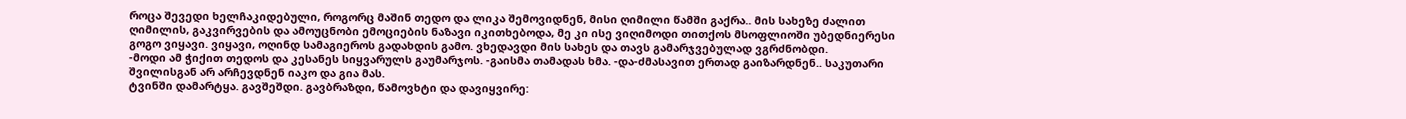როცა შევედი ხელჩაკიდებული, როგორც მაშინ თედო და ლიკა შემოვიდნენ, მისი ღიმილი წამში გაქრა.. მის სახეზე ძალით ღიმილის, გაკვირვების და ამოუცნობი ემოციების ნაზავი იკითხებოდა, მე კი ისე ვიღიმოდი თითქოს მსოფლიოში უბედნიერესი გოგო ვიყავი. ვიყავი, ოღინდ სამაგიეროს გადახდის გამო. ვხედავდი მის სახეს და თავს გამარჯვებულად ვგრძნობდი.
-მოდი ამ ჭიქით თედოს და კესანეს სიყვარულს გაუმარჯოს. -გაისმა თამადას ხმა. -და-ძმასავით ერთად გაიზარდნენ.. საკუთარი შვილისგან არ არჩევდნენ იაკო და გია მას.
ტვინში დამარტყა. გავშეშდი. გავბრაზდი, წამოვხტი და დავიყვირე: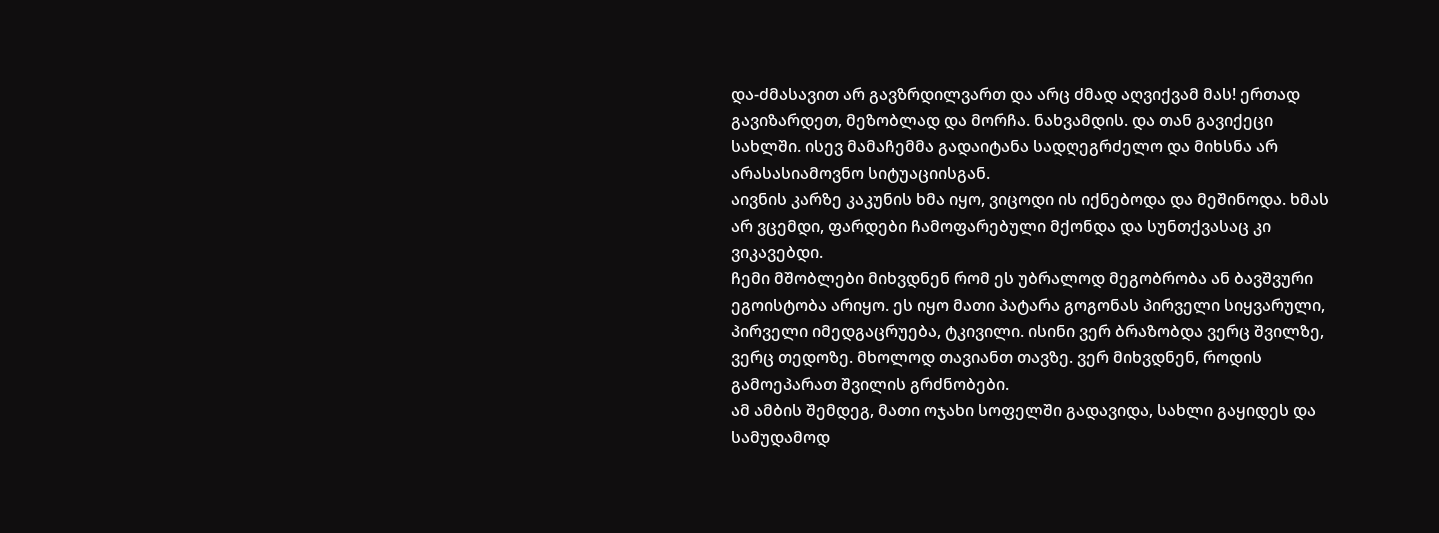და-ძმასავით არ გავზრდილვართ და არც ძმად აღვიქვამ მას! ერთად გავიზარდეთ, მეზობლად და მორჩა. ნახვამდის. და თან გავიქეცი სახლში. ისევ მამაჩემმა გადაიტანა სადღეგრძელო და მიხსნა არ არასასიამოვნო სიტუაციისგან.
აივნის კარზე კაკუნის ხმა იყო, ვიცოდი ის იქნებოდა და მეშინოდა. ხმას არ ვცემდი, ფარდები ჩამოფარებული მქონდა და სუნთქვასაც კი ვიკავებდი.
ჩემი მშობლები მიხვდნენ რომ ეს უბრალოდ მეგობრობა ან ბავშვური ეგოისტობა არიყო. ეს იყო მათი პატარა გოგონას პირველი სიყვარული, პირველი იმედგაცრუება, ტკივილი. ისინი ვერ ბრაზობდა ვერც შვილზე, ვერც თედოზე. მხოლოდ თავიანთ თავზე. ვერ მიხვდნენ, როდის გამოეპარათ შვილის გრძნობები.
ამ ამბის შემდეგ, მათი ოჯახი სოფელში გადავიდა, სახლი გაყიდეს და სამუდამოდ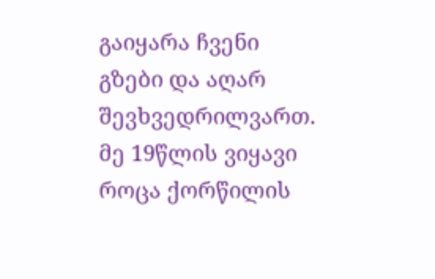გაიყარა ჩვენი გზები და აღარ შევხვედრილვართ.
მე 19წლის ვიყავი როცა ქორწილის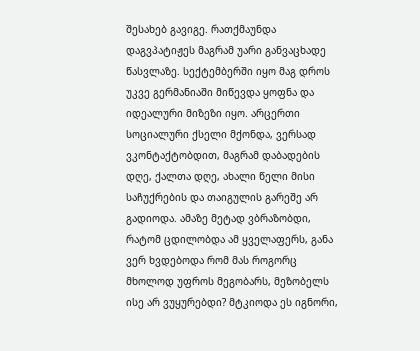შესახებ გავიგე. რათქმაუნდა დაგვპატიჟეს მაგრამ უარი განვაცხადე წასვლაზე. სექტემბერში იყო მაგ დროს უკვე გერმანიაში მიწევდა ყოფნა და იდეალური მიზეზი იყო. არცერთი სოციალური ქსელი მქონდა, ვერსად ვკონტაქტობდით, მაგრამ დაბადების დღე, ქალთა დღე, ახალი წელი მისი საჩუქრების და თაიგულის გარეშე არ გადიოდა. ამაზე მეტად ვბრაზობდი, რატომ ცდილობდა ამ ყველაფერს, განა ვერ ხვდებოდა რომ მას როგორც მხოლოდ უფროს მეგობარს, მეზობელს ისე არ ვუყურებდი? მტკიოდა ეს იგნორი,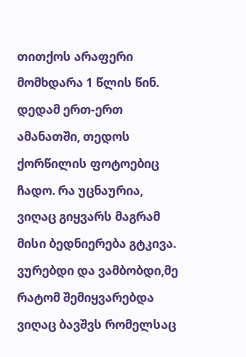თითქოს არაფერი მომხდარა 1 წლის წინ.
დედამ ერთ-ერთ ამანათში, თედოს ქორწილის ფოტოებიც ჩადო. რა უცნაურია, ვიღაც გიყვარს მაგრამ მისი ბედნიერება გტკივა. ვურებდი და ვამბობდი,მე რატომ შემიყვარებდა ვიღაც ბავშვს რომელსაც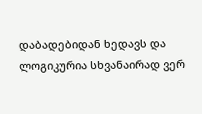დაბადებიდან ხედავს და ლოგიკურია სხვანაირად ვერ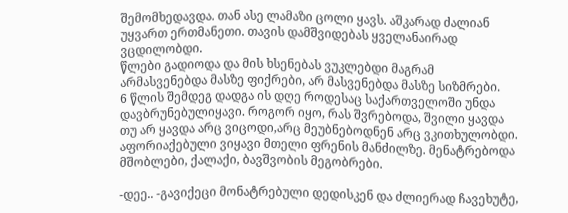შემომხედავდა. თან ასე ლამაზი ცოლი ყავს. აშკარად ძალიან უყვართ ერთმანეთი. თავის დამშვიდებას ყველანაირად ვცდილობდი.
წლები გადიოდა და მის ხსენებას ვუკლებდი მაგრამ არმასვენებდა მასზე ფიქრები, არ მასვენებდა მასზე სიზმრები.
6 წლის შემდეგ დადგა ის დღე როდესაც საქართველოში უნდა დავბრუნებულიყავი. როგორ იყო, რას შვრებოდა, შვილი ყავდა თუ არ ყავდა არც ვიცოდი,არც მეუბნებოდნენ არც ვკითხულობდი.
აფორიაქებული ვიყავი მთელი ფრენის მანძილზე. მენატრებოდა მშობლები, ქალაქი, ბავშვობის მეგობრები.

-დეე.. -გავიქეცი მონატრებული დედისკენ და ძლიერად ჩავეხუტე,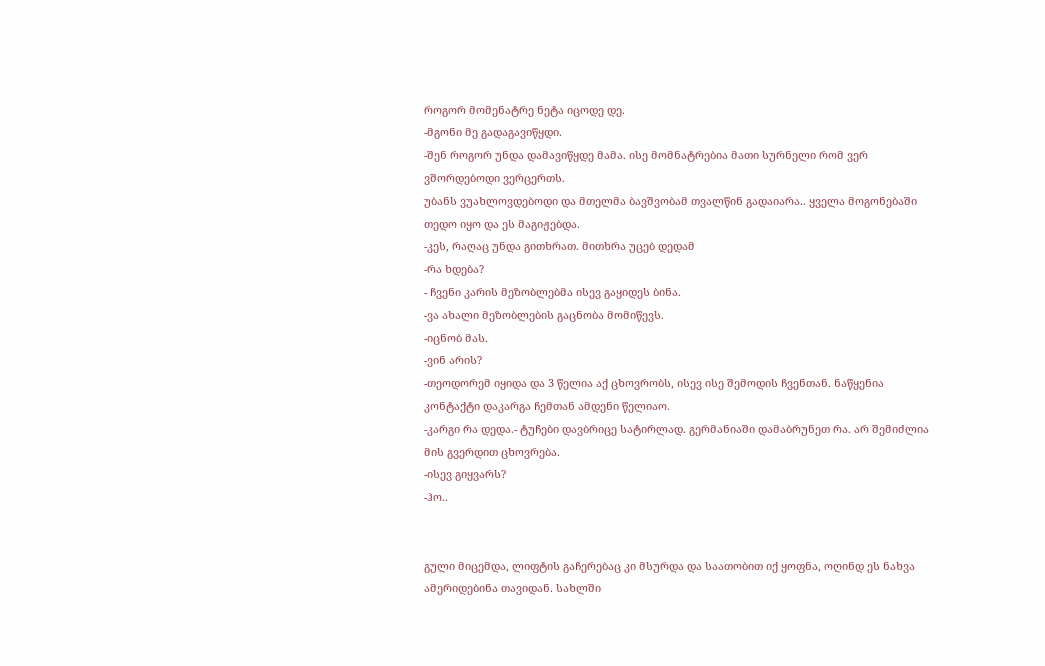როგორ მომენატრე ნეტა იცოდე დე.
-მგონი მე გადაგავიწყდი.
-შენ როგორ უნდა დამავიწყდე მამა. ისე მომნატრებია მათი სურნელი რომ ვერ ვშორდებოდი ვერცერთს.
უბანს ვუახლოვდებოდი და მთელმა ბავშვობამ თვალწინ გადაიარა.. ყველა მოგონებაში თედო იყო და ეს მაგიჟებდა.
-კეს, რაღაც უნდა გითხრათ. მითხრა უცებ დედამ
-რა ხდება?
- ჩვენი კარის მეზობლებმა ისევ გაყიდეს ბინა.
-ვა ახალი მეზობლების გაცნობა მომიწევს.
-იცნობ მას.
-ვინ არის?
-თეოდორემ იყიდა და 3 წელია აქ ცხოვრობს, ისევ ისე შემოდის ჩვენთან. ნაწყენია კონტაქტი დაკარგა ჩემთან ამდენი წელიაო.
-კარგი რა დედა.- ტუჩები დავბრიცე სატირლად. გერმანიაში დამაბრუნეთ რა. არ შემიძლია მის გვერდით ცხოვრება.
-ისევ გიყვარს?
-ჰო..


გული მიცემდა, ლიფტის გაჩერებაც კი მსურდა და საათობით იქ ყოფნა, ოღინდ ეს ნახვა ამერიდებინა თავიდან. სახლში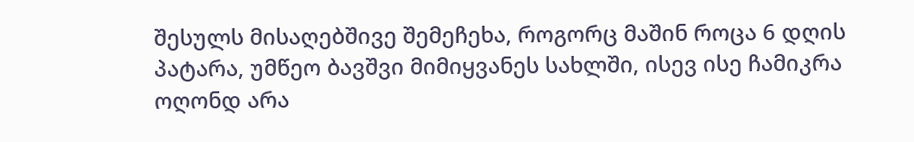შესულს მისაღებშივე შემეჩეხა, როგორც მაშინ როცა 6 დღის პატარა, უმწეო ბავშვი მიმიყვანეს სახლში, ისევ ისე ჩამიკრა ოღონდ არა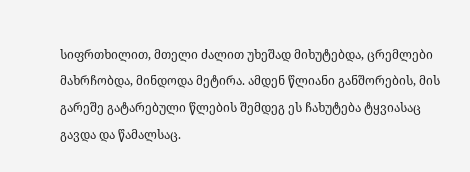სიფრთხილით, მთელი ძალით უხეშად მიხუტებდა, ცრემლები მახრჩობდა, მინდოდა მეტირა. ამდენ წლიანი განშორების, მის გარეშე გატარებული წლების შემდეგ ეს ჩახუტება ტყვიასაც გავდა და წამალსაც.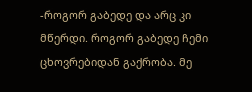-როგორ გაბედე და არც კი მწერდი. როგორ გაბედე ჩემი ცხოვრებიდან გაქრობა. მე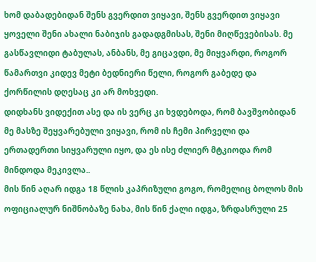ხომ დაბადებიდან შენს გვერდით ვიყავი, შენს გვერდით ვიყავი ყოველი შენი ახალი ნაბიჯის გადადგმისას, შენი მიღწევებისას. მე გასწავლიდი ტაბულას, ანბანს, მე გიცავდი, მე მიყვარდი, როგორ წამართვი კიდევ მეტი ბედნიერი წელი, როგორ გაბედე და ქორწილის დღესაც კი არ მოხვედი.
დიდხანს ვიდექით ასე და ის ვერც კი ხვდებოდა, რომ ბავშვობიდან მე მასზე შეყვარებული ვიყავი, რომ ის ჩემი პირველი და ერთადერთი სიყვარული იყო, და ეს ისე ძლიერ მტკიოდა რომ მინდოდა მეკივლა..
მის წინ აღარ იდგა 18 წლის კაპრიზული გოგო, რომელიც ბოლოს მის ოფიციალურ ნიშნობაზე ნახა, მის წინ ქალი იდგა, ზრდასრული 25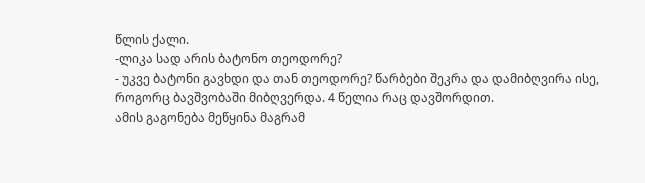წლის ქალი.
-ლიკა სად არის ბატონო თეოდორე?
- უკვე ბატონი გავხდი და თან თეოდორე? წარბები შეკრა და დამიბღვირა ისე, როგორც ბავშვობაში მიბღვერდა. 4 წელია რაც დავშორდით.
ამის გაგონება მეწყინა მაგრამ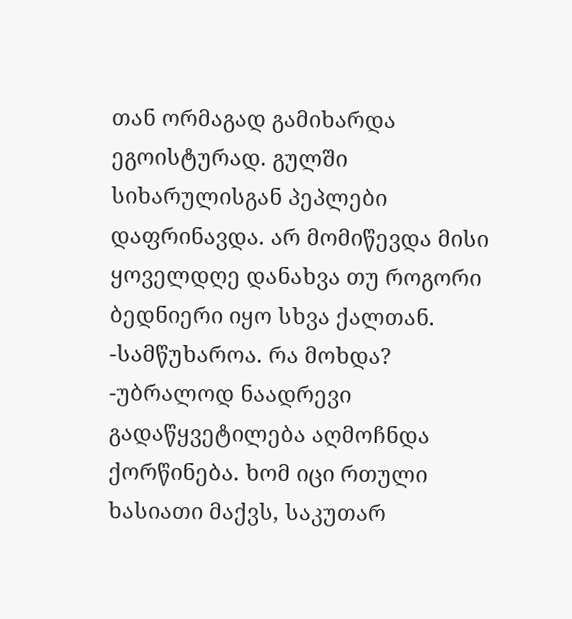თან ორმაგად გამიხარდა ეგოისტურად. გულში სიხარულისგან პეპლები დაფრინავდა. არ მომიწევდა მისი ყოველდღე დანახვა თუ როგორი ბედნიერი იყო სხვა ქალთან.
-სამწუხაროა. რა მოხდა?
-უბრალოდ ნაადრევი გადაწყვეტილება აღმოჩნდა ქორწინება. ხომ იცი რთული ხასიათი მაქვს, საკუთარ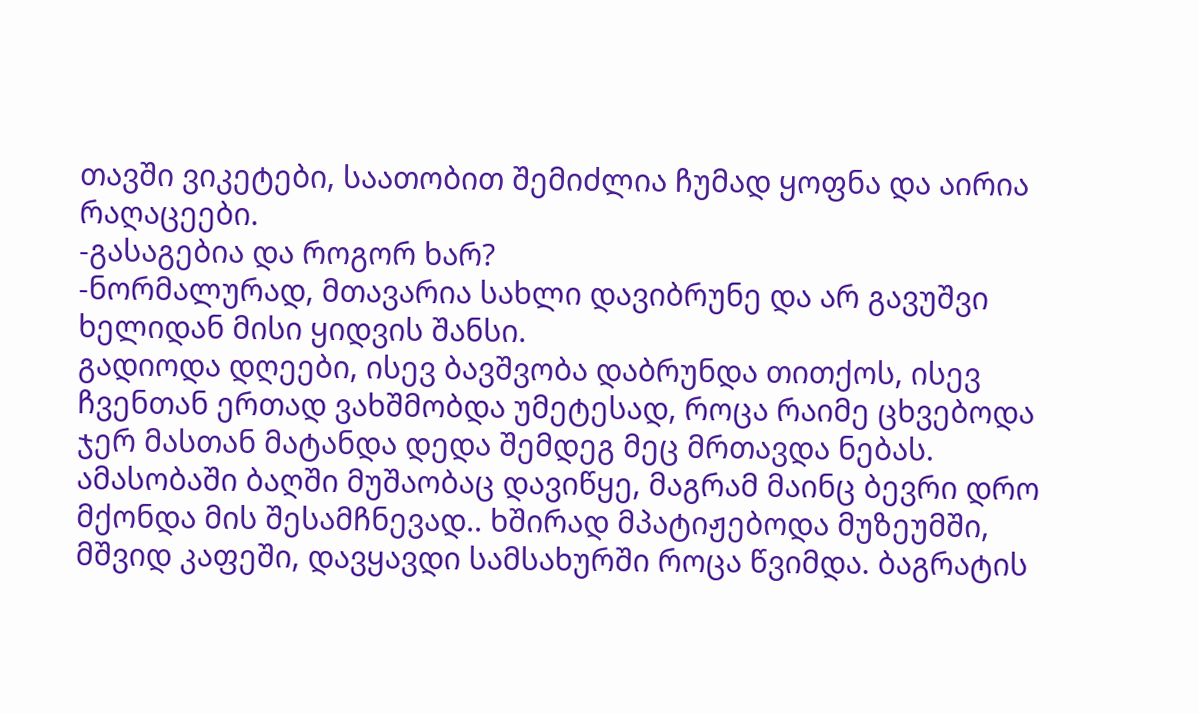თავში ვიკეტები, საათობით შემიძლია ჩუმად ყოფნა და აირია რაღაცეები.
-გასაგებია და როგორ ხარ?
-ნორმალურად, მთავარია სახლი დავიბრუნე და არ გავუშვი ხელიდან მისი ყიდვის შანსი.
გადიოდა დღეები, ისევ ბავშვობა დაბრუნდა თითქოს, ისევ ჩვენთან ერთად ვახშმობდა უმეტესად, როცა რაიმე ცხვებოდა ჯერ მასთან მატანდა დედა შემდეგ მეც მრთავდა ნებას. ამასობაში ბაღში მუშაობაც დავიწყე, მაგრამ მაინც ბევრი დრო მქონდა მის შესამჩნევად.. ხშირად მპატიჟებოდა მუზეუმში, მშვიდ კაფეში, დავყავდი სამსახურში როცა წვიმდა. ბაგრატის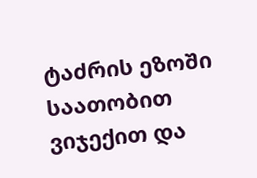ტაძრის ეზოში საათობით ვიჯექით და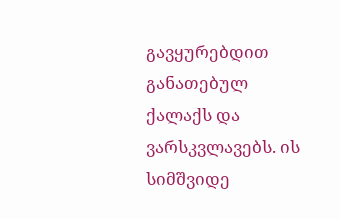გავყურებდით განათებულ ქალაქს და ვარსკვლავებს. ის სიმშვიდე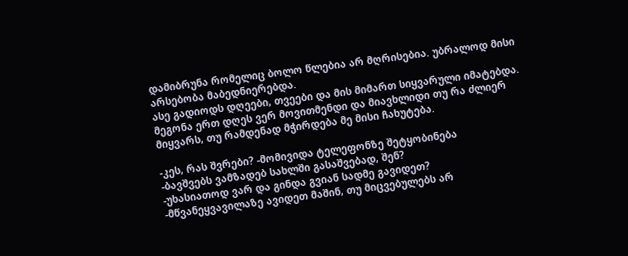დამიბრუნა რომელიც ბოლო წლებია არ მღრისებია. უბრალოდ მისი არსებობა მაბედნიერებდა.
ასე გადიოდს დღეები, თვეები და მის მიმართ სიყვარული იმატებდა. მეგონა ერთ დღეს ვერ მოვითმენდი და მიავხლიდი თუ რა ძლიერ მიყვარს, თუ რამდენად მჭირდება მე მისი ჩახუტება.

-კეს, რას შვრები? -მომივიდა ტელეფონზე შეტყობინება
-ბავშვებს ვამზადებ სახლში გასაშვებად, შენ?
-უხასიათოდ ვარ და გინდა გვიან სადმე გავიდეთ?
-მწვანეყვავილაზე ავიდეთ მაშინ, თუ მიცვებულებს არ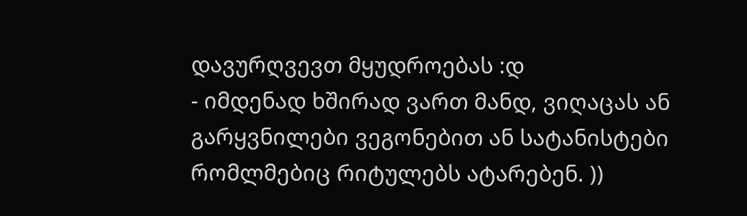დავურღვევთ მყუდროებას :დ
- იმდენად ხშირად ვართ მანდ, ვიღაცას ან გარყვნილები ვეგონებით ან სატანისტები რომლმებიც რიტულებს ატარებენ. ))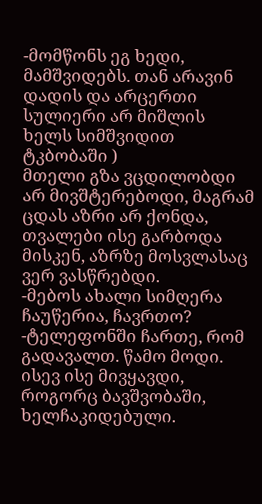-მომწონს ეგ ხედი, მამშვიდებს. თან არავინ დადის და არცერთი სულიერი არ მიშლის ხელს სიმშვიდით ტკბობაში )
მთელი გზა ვცდილობდი არ მივშტერებოდი, მაგრამ ცდას აზრი არ ქონდა, თვალები ისე გარბოდა მისკენ, აზრზე მოსვლასაც ვერ ვასწრებდი.
-მებოს ახალი სიმღერა ჩაუწერია, ჩავრთო?
-ტელეფონში ჩართე, რომ გადავალთ. წამო მოდი.
ისევ ისე მივყავდი, როგორც ბავშვობაში, ხელჩაკიდებული.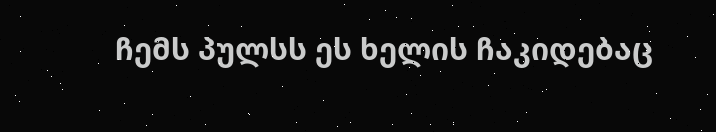ჩემს პულსს ეს ხელის ჩაკიდებაც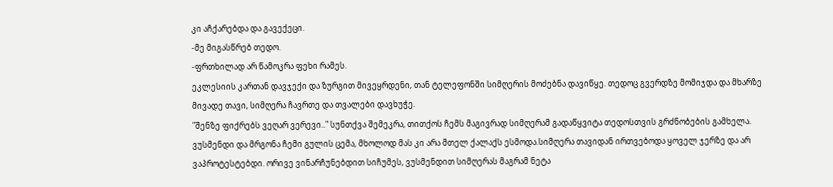კი აჩქარებდა და გავექეცი.
-მე მიგასწრებ თედო.
-ფრთხილად არ წამოკრა ფეხი რამეს.
ეკლესიის კართან დავჯექი და ზურგით მივეყრდენი, თან ტელეფონში სიმღერის მოძებნა დავიწყე. თედოც გვერდზე მომიჯდა და მხარზე მივადე თავი, სიმღერა ჩავრთე და თვალები დავხუჭე.
"შენზე ფიქრებს ვეღარ ვერევი.." სუნთქვა შემეკრა, თითქოს ჩემს მაგივრად სიმღერამ გადაწყვიტა თედოსთვის გრძნობების გამხელა. ვუსმენდი და მრგონა ჩემი გულის ცემა, მხოლოდ მას კი არა მთელ ქალაქს ესმოდა.სიმღერა თავიდან ირთვებოდა ყოველ ჯერზე და არ ვაპროტესტებდი. ორივე ვინარჩუნებდით სიჩუმეს, ვუსმენდით სიმღერას მაგრამ ნეტა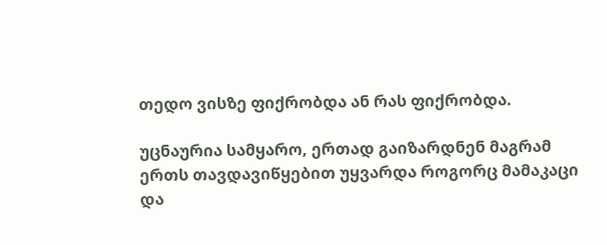თედო ვისზე ფიქრობდა ან რას ფიქრობდა.

უცნაურია სამყარო, ერთად გაიზარდნენ მაგრამ ერთს თავდავიწყებით უყვარდა როგორც მამაკაცი და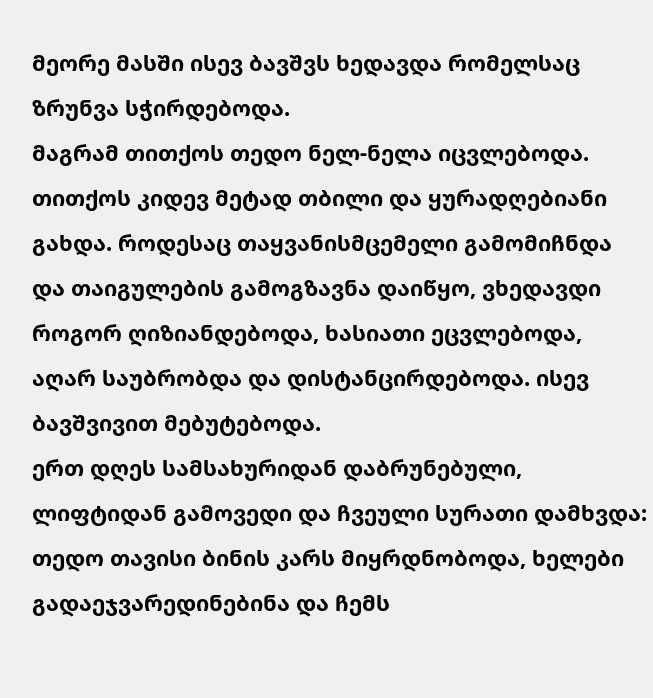მეორე მასში ისევ ბავშვს ხედავდა რომელსაც ზრუნვა სჭირდებოდა.
მაგრამ თითქოს თედო ნელ-ნელა იცვლებოდა. თითქოს კიდევ მეტად თბილი და ყურადღებიანი გახდა. როდესაც თაყვანისმცემელი გამომიჩნდა და თაიგულების გამოგზავნა დაიწყო, ვხედავდი როგორ ღიზიანდებოდა, ხასიათი ეცვლებოდა, აღარ საუბრობდა და დისტანცირდებოდა. ისევ ბავშვივით მებუტებოდა.
ერთ დღეს სამსახურიდან დაბრუნებული, ლიფტიდან გამოვედი და ჩვეული სურათი დამხვდა: თედო თავისი ბინის კარს მიყრდნობოდა, ხელები გადაეჯვარედინებინა და ჩემს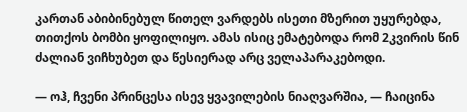კართან აბიბინებულ წითელ ვარდებს ისეთი მზერით უყურებდა, თითქოს ბომბი ყოფილიყო. ამას ისიც ემატებოდა რომ 2კვირის წინ ძალიან ვიჩხუბეთ და წესიერად არც ველაპარაკებოდი.

— ოჰ, ჩვენი პრინცესა ისევ ყვავილების ნიაღვარშია, — ჩაიცინა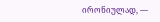ირონიულად, —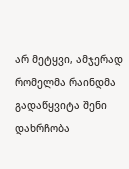არ მეტყვი, ამჯერად რომელმა რაინდმა გადაწყვიტა შენი დახრჩობა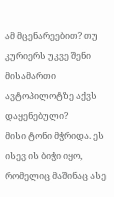ამ მცენარეებით? თუ კურიერს უკვე შენი მისამართი ავტოპილოტზე აქვს დაყენებული?
მისი ტონი მჭრიდა. ეს ისევ ის ბიჭი იყო, რომელიც მაშინაც ასე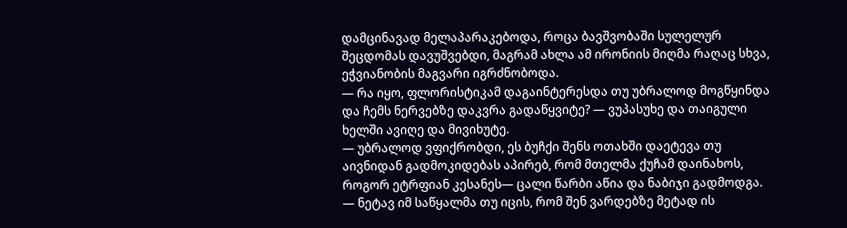დამცინავად მელაპარაკებოდა, როცა ბავშვობაში სულელურ შეცდომას დავუშვებდი, მაგრამ ახლა ამ ირონიის მიღმა რაღაც სხვა, ეჭვიანობის მაგვარი იგრძნობოდა.
— რა იყო, ფლორისტიკამ დაგაინტერესდა თუ უბრალოდ მოგწყინდა და ჩემს ნერვებზე დაკვრა გადაწყვიტე? — ვუპასუხე და თაიგული ხელში ავიღე და მივიხუტე.
— უბრალოდ ვფიქრობდი, ეს ბუჩქი შენს ოთახში დაეტევა თუ აივნიდან გადმოკიდებას აპირებ, რომ მთელმა ქუჩამ დაინახოს, როგორ ეტრფიან კესანეს— ცალი წარბი აწია და ნაბიჯი გადმოდგა. — ნეტავ იმ საწყალმა თუ იცის, რომ შენ ვარდებზე მეტად ის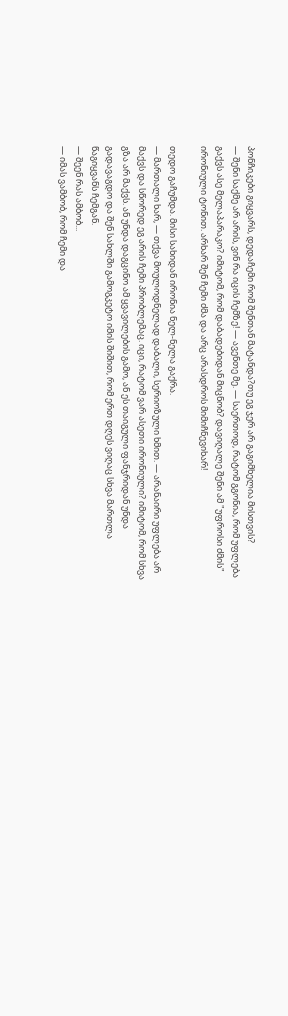პონჩიკები გიყვარს, დედაჩემი რომ შენთან მატანდა?თუ ეგ ჯერ არ გაგიმხელია მისთვის?
— შენი საქმე არ არის, ვინ რა იცის ჩემზე! — ავენთე მე. — საერთოდ, რატომ გგონია, რომ უფლება გაქვს ასე მელაპარაკო? იმიტომ, რომ დაბადებიდან მიცნობ? დავიღალე შენი ამ "უფროსი ძმის" ირონიული ტონით. არხარ შენ ჩემი ძმა და არც არასდროს მიმიჩნევიხარ!

თედო გაჩუმდა. მისი სახიდან ირონია ნელ-ნელა გაქრა.
— მართალი ხარ, — თქვა მოულოდნელად დაბალი, სერიოზული ხმით. — არანაირი უფლება არ მაქვს და სწორედ ეგ არის ჩემი პრობლემაც. იცი, რატომ ვარ ასეთი ირონიული? იმიტომ, რომ სხვა გზა არ მაქვს. ან უნდა დაგცინო ამ ყვავილების გამო, ან ეს თაიგული ფანჯრიდან უნდა გადავაგდო და შენ სახლში გამოგკეტო იმის შიშით, რომ ერთ დღეს ვიღაც სხვა მართლა წაგიყვანს ჩემგან.
— შეენ რას ამბობ...
— იმას ვამბობ, რომ ჩემი და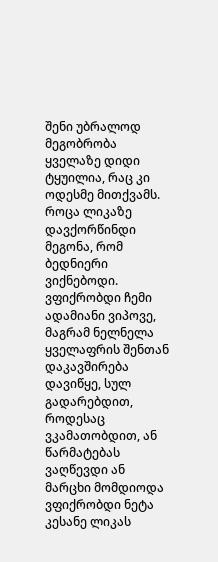შენი უბრალოდ მეგობრობა ყველაზე დიდი ტყუილია, რაც კი ოდესმე მითქვამს. როცა ლიკაზე დავქორწინდი მეგონა, რომ ბედნიერი ვიქნებოდი. ვფიქრობდი ჩემი ადამიანი ვიპოვე, მაგრამ ნელნელა ყველაფრის შენთან დაკავშირება დავიწყე, სულ გადარებდით, როდესაც ვკამათობდით, ან წარმატებას ვაღწევდი ან მარცხი მომდიოდა ვფიქრობდი ნეტა კესანე ლიკას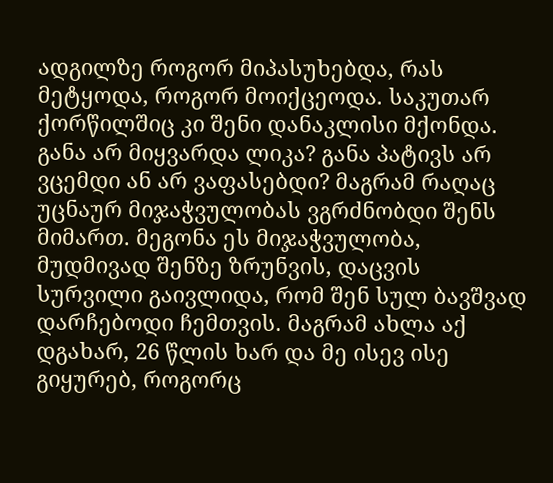ადგილზე როგორ მიპასუხებდა, რას მეტყოდა, როგორ მოიქცეოდა. საკუთარ ქორწილშიც კი შენი დანაკლისი მქონდა. განა არ მიყვარდა ლიკა? განა პატივს არ ვცემდი ან არ ვაფასებდი? მაგრამ რაღაც უცნაურ მიჯაჭვულობას ვგრძნობდი შენს მიმართ. მეგონა ეს მიჯაჭვულობა, მუდმივად შენზე ზრუნვის, დაცვის სურვილი გაივლიდა, რომ შენ სულ ბავშვად დარჩებოდი ჩემთვის. მაგრამ ახლა აქ დგახარ, 26 წლის ხარ და მე ისევ ისე გიყურებ, როგორც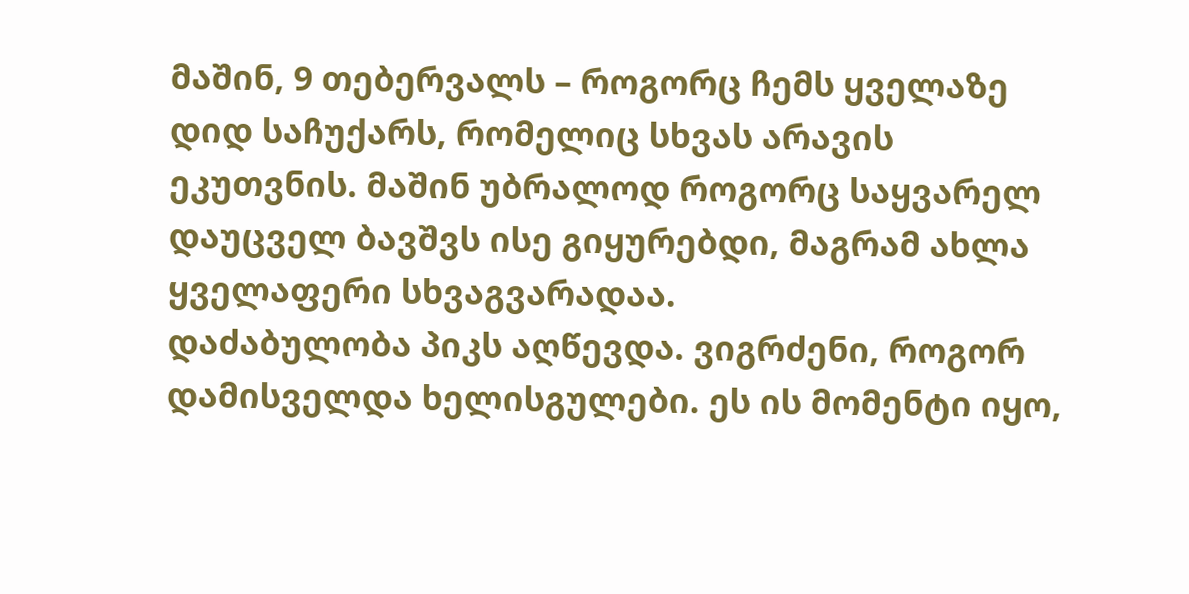მაშინ, 9 თებერვალს – როგორც ჩემს ყველაზე დიდ საჩუქარს, რომელიც სხვას არავის ეკუთვნის. მაშინ უბრალოდ როგორც საყვარელ დაუცველ ბავშვს ისე გიყურებდი, მაგრამ ახლა ყველაფერი სხვაგვარადაა.
დაძაბულობა პიკს აღწევდა. ვიგრძენი, როგორ დამისველდა ხელისგულები. ეს ის მომენტი იყო,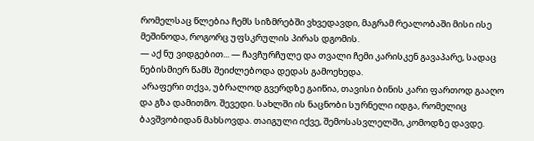რომელსაც წლებია ჩემს სიზმრებში ვხვედავდი, მაგრამ რეალობაში მისი ისე მეშინოდა, როგორც უფსკრულის პირას დგომის.
— აქ ნუ ვიდგებით... — ჩავჩურჩულე და თვალი ჩემი კარისკენ გავაპარე, სადაც ნებისმიერ წამს შეიძლებოდა დედას გამოეხედა.
 არაფერი თქვა, უბრალოდ გვერდზე გაიწია, თავისი ბინის კარი ფართოდ გააღო და გზა დამითმო. შევედი. სახლში ის ნაცნობი სურნელი იდგა, რომელიც ბავშვობიდან მახსოვდა. თაიგული იქვე, შემოსასვლელში, კომოდზე დავდე.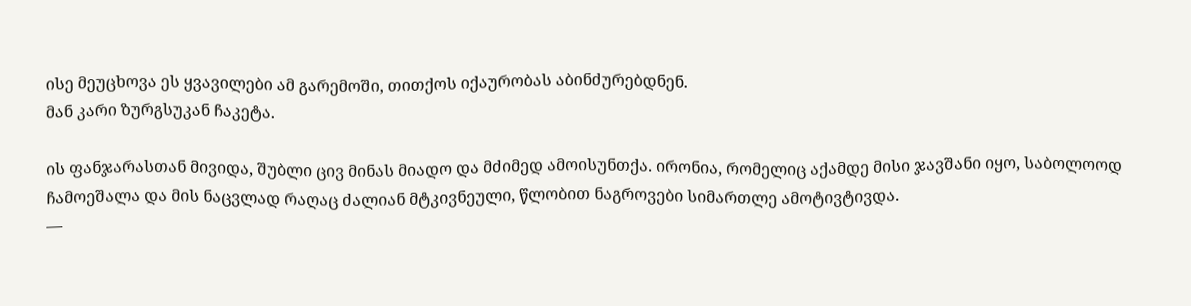ისე მეუცხოვა ეს ყვავილები ამ გარემოში, თითქოს იქაურობას აბინძურებდნენ.
მან კარი ზურგსუკან ჩაკეტა.

ის ფანჯარასთან მივიდა, შუბლი ცივ მინას მიადო და მძიმედ ამოისუნთქა. ირონია, რომელიც აქამდე მისი ჯავშანი იყო, საბოლოოდ ჩამოეშალა და მის ნაცვლად რაღაც ძალიან მტკივნეული, წლობით ნაგროვები სიმართლე ამოტივტივდა.
—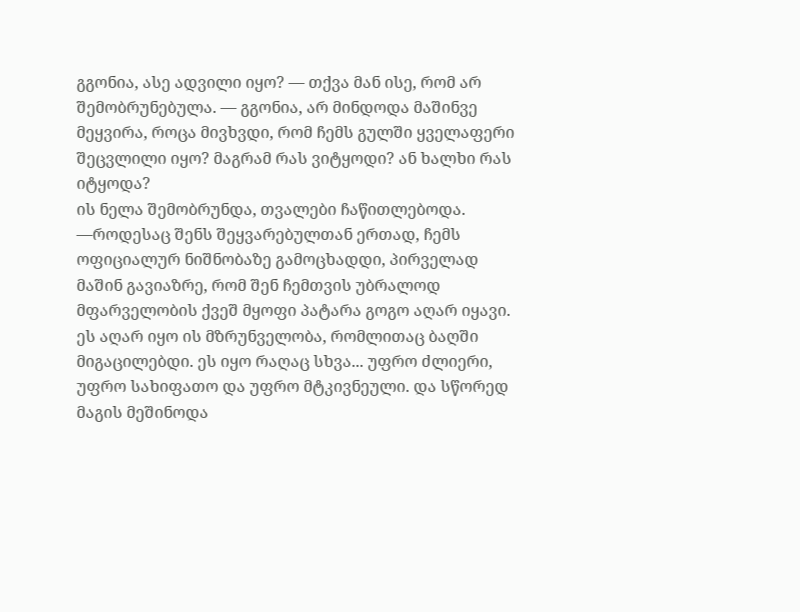გგონია, ასე ადვილი იყო? — თქვა მან ისე, რომ არ შემობრუნებულა. — გგონია, არ მინდოდა მაშინვე მეყვირა, როცა მივხვდი, რომ ჩემს გულში ყველაფერი შეცვლილი იყო? მაგრამ რას ვიტყოდი? ან ხალხი რას იტყოდა?
ის ნელა შემობრუნდა, თვალები ჩაწითლებოდა.
—როდესაც შენს შეყვარებულთან ერთად, ჩემს ოფიციალურ ნიშნობაზე გამოცხადდი, პირველად მაშინ გავიაზრე, რომ შენ ჩემთვის უბრალოდ მფარველობის ქვეშ მყოფი პატარა გოგო აღარ იყავი. ეს აღარ იყო ის მზრუნველობა, რომლითაც ბაღში მიგაცილებდი. ეს იყო რაღაც სხვა... უფრო ძლიერი, უფრო სახიფათო და უფრო მტკივნეული. და სწორედ მაგის მეშინოდა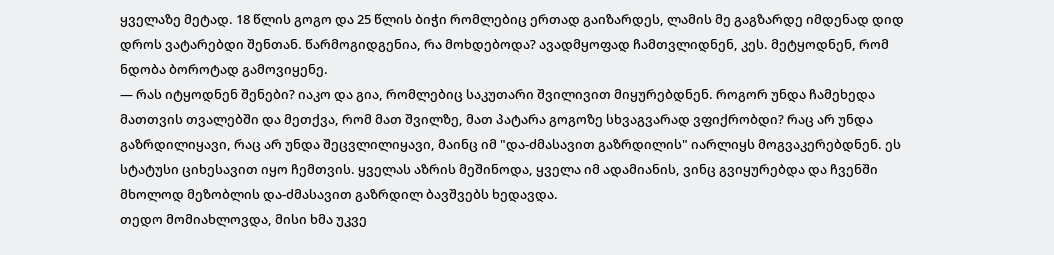ყველაზე მეტად. 18 წლის გოგო და 25 წლის ბიჭი რომლებიც ერთად გაიზარდეს, ლამის მე გაგზარდე იმდენად დიდ დროს ვატარებდი შენთან. წარმოგიდგენია, რა მოხდებოდა? ავადმყოფად ჩამთვლიდნენ, კეს. მეტყოდნენ, რომ ნდობა ბოროტად გამოვიყენე.
— რას იტყოდნენ შენები? იაკო და გია, რომლებიც საკუთარი შვილივით მიყურებდნენ. როგორ უნდა ჩამეხედა მათთვის თვალებში და მეთქვა, რომ მათ შვილზე, მათ პატარა გოგოზე სხვაგვარად ვფიქრობდი? რაც არ უნდა გაზრდილიყავი, რაც არ უნდა შეცვლილიყავი, მაინც იმ "და-ძმასავით გაზრდილის" იარლიყს მოგვაკერებდნენ. ეს სტატუსი ციხესავით იყო ჩემთვის. ყველას აზრის მეშინოდა, ყველა იმ ადამიანის, ვინც გვიყურებდა და ჩვენში მხოლოდ მეზობლის და-ძმასავით გაზრდილ ბავშვებს ხედავდა.
თედო მომიახლოვდა, მისი ხმა უკვე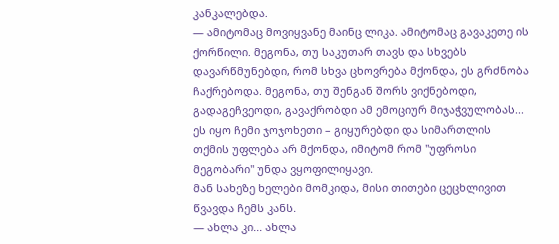კანკალებდა.
— ამიტომაც მოვიყვანე მაინც ლიკა. ამიტომაც გავაკეთე ის ქორწილი. მეგონა, თუ საკუთარ თავს და სხვებს დავარწმუნებდი, რომ სხვა ცხოვრება მქონდა, ეს გრძნობა ჩაქრებოდა. მეგონა, თუ შენგან შორს ვიქნებოდი, გადაგეჩვეოდი, გავაქრობდი ამ ემოციურ მიჯაჭვულობას... ეს იყო ჩემი ჯოჯოხეთი – გიყურებდი და სიმართლის თქმის უფლება არ მქონდა, იმიტომ რომ "უფროსი მეგობარი" უნდა ვყოფილიყავი.
მან სახეზე ხელები მომკიდა, მისი თითები ცეცხლივით წვავდა ჩემს კანს.
— ახლა კი... ახლა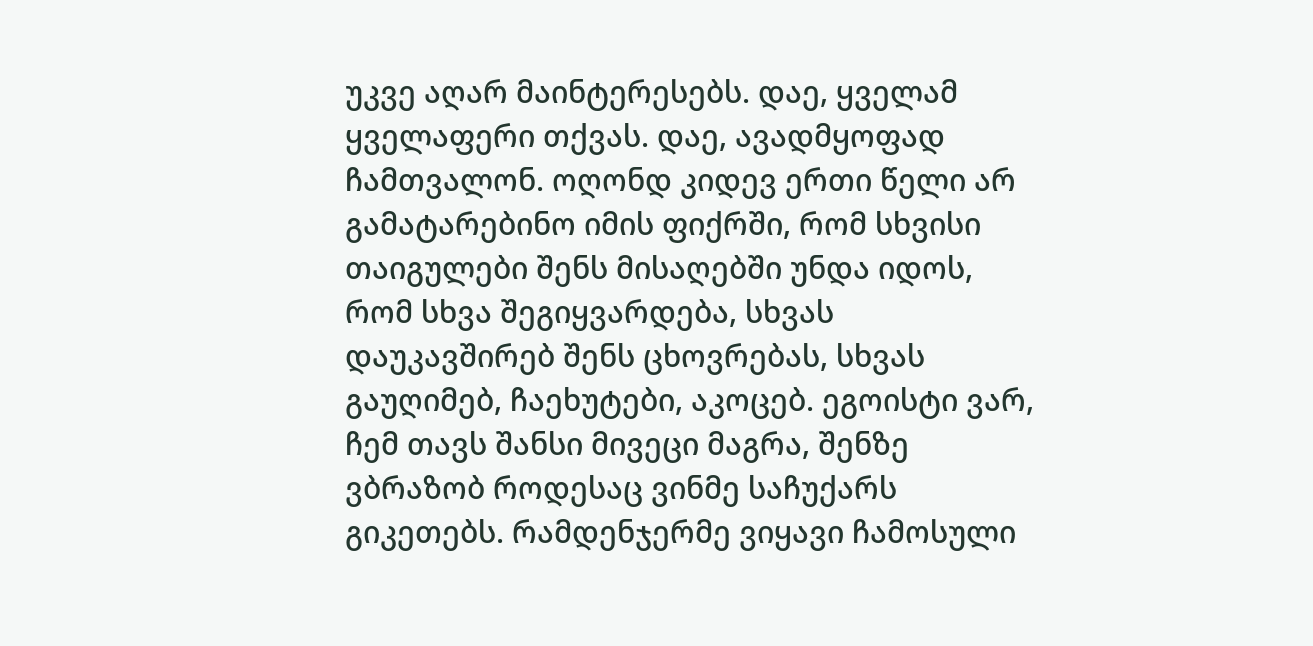უკვე აღარ მაინტერესებს. დაე, ყველამ ყველაფერი თქვას. დაე, ავადმყოფად ჩამთვალონ. ოღონდ კიდევ ერთი წელი არ გამატარებინო იმის ფიქრში, რომ სხვისი თაიგულები შენს მისაღებში უნდა იდოს, რომ სხვა შეგიყვარდება, სხვას დაუკავშირებ შენს ცხოვრებას, სხვას გაუღიმებ, ჩაეხუტები, აკოცებ. ეგოისტი ვარ, ჩემ თავს შანსი მივეცი მაგრა, შენზე ვბრაზობ როდესაც ვინმე საჩუქარს გიკეთებს. რამდენჯერმე ვიყავი ჩამოსული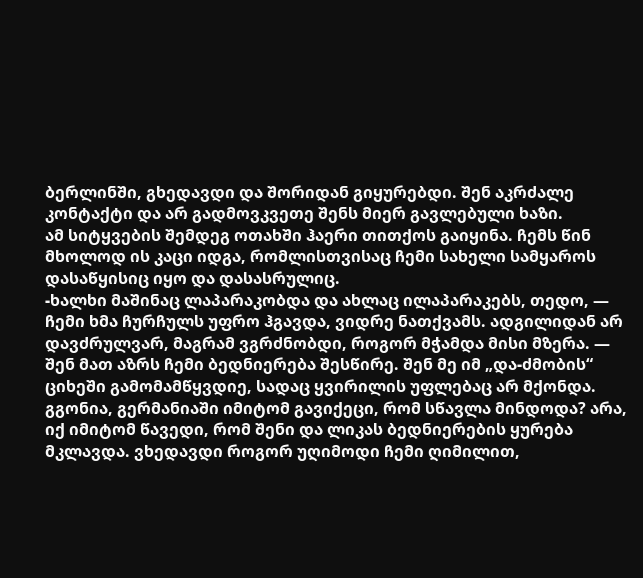ბერლინში, გხედავდი და შორიდან გიყურებდი. შენ აკრძალე კონტაქტი და არ გადმოვკვეთე შენს მიერ გავლებული ხაზი.
ამ სიტყვების შემდეგ ოთახში ჰაერი თითქოს გაიყინა. ჩემს წინ მხოლოდ ის კაცი იდგა, რომლისთვისაც ჩემი სახელი სამყაროს დასაწყისიც იყო და დასასრულიც.
-ხალხი მაშინაც ლაპარაკობდა და ახლაც ილაპარაკებს, თედო, — ჩემი ხმა ჩურჩულს უფრო ჰგავდა, ვიდრე ნათქვამს. ადგილიდან არ დავძრულვარ, მაგრამ ვგრძნობდი, როგორ მჭამდა მისი მზერა. — შენ მათ აზრს ჩემი ბედნიერება შესწირე. შენ მე იმ „და-ძმობის“ ციხეში გამომამწყვდიე, სადაც ყვირილის უფლებაც არ მქონდა. გგონია, გერმანიაში იმიტომ გავიქეცი, რომ სწავლა მინდოდა? არა, იქ იმიტომ წავედი, რომ შენი და ლიკას ბედნიერების ყურება მკლავდა. ვხედავდი როგორ უღიმოდი ჩემი ღიმილით,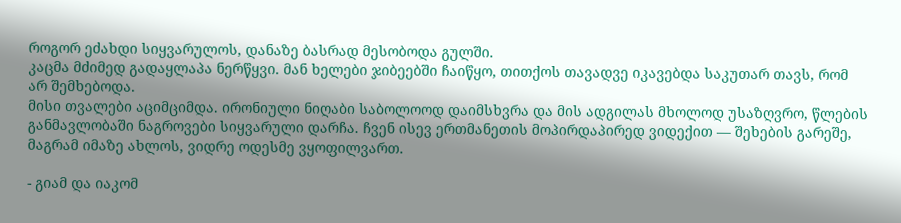როგორ ეძახდი სიყვარულოს, დანაზე ბასრად მესობოდა გულში.
კაცმა მძიმედ გადაყლაპა ნერწყვი. მან ხელები ჯიბეებში ჩაიწყო, თითქოს თავადვე იკავებდა საკუთარ თავს, რომ არ შემხებოდა.
მისი თვალები აციმციმდა. ირონიული ნიღაბი საბოლოოდ დაიმსხვრა და მის ადგილას მხოლოდ უსაზღვრო, წლების განმავლობაში ნაგროვები სიყვარული დარჩა. ჩვენ ისევ ერთმანეთის მოპირდაპირედ ვიდექით — შეხების გარეშე, მაგრამ იმაზე ახლოს, ვიდრე ოდესმე ვყოფილვართ.

- გიამ და იაკომ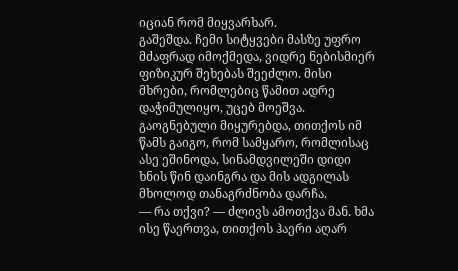იციან რომ მიყვარხარ.
გაშეშდა. ჩემი სიტყვები მასზე უფრო მძაფრად იმოქმედა, ვიდრე ნებისმიერ ფიზიკურ შეხებას შეეძლო. მისი მხრები, რომლებიც წამით ადრე დაჭიმულიყო, უცებ მოეშვა. გაოგნებული მიყურებდა, თითქოს იმ წამს გაიგო, რომ სამყარო, რომლისაც ასე ეშინოდა, სინამდვილეში დიდი ხნის წინ დაინგრა და მის ადგილას მხოლოდ თანაგრძნობა დარჩა.
— რა თქვი? — ძლივს ამოთქვა მან. ხმა ისე წაერთვა, თითქოს ჰაერი აღარ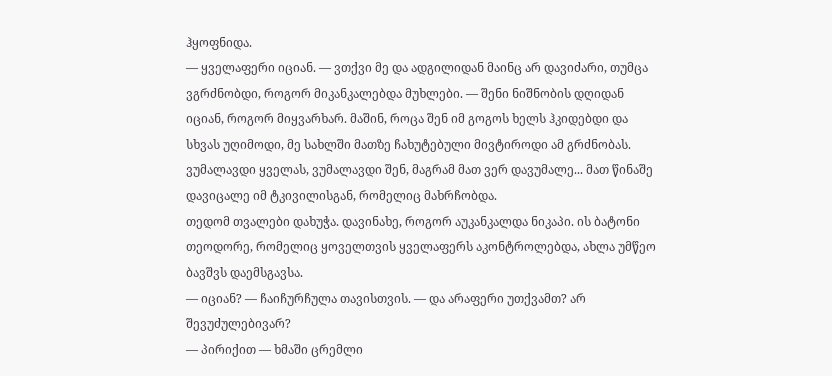ჰყოფნიდა.
— ყველაფერი იციან. — ვთქვი მე და ადგილიდან მაინც არ დავიძარი, თუმცა ვგრძნობდი, როგორ მიკანკალებდა მუხლები. — შენი ნიშნობის დღიდან იციან, როგორ მიყვარხარ. მაშინ, როცა შენ იმ გოგოს ხელს ჰკიდებდი და სხვას უღიმოდი, მე სახლში მათზე ჩახუტებული მივტიროდი ამ გრძნობას. ვუმალავდი ყველას, ვუმალავდი შენ, მაგრამ მათ ვერ დავუმალე... მათ წინაშე დავიცალე იმ ტკივილისგან, რომელიც მახრჩობდა.
თედომ თვალები დახუჭა. დავინახე, როგორ აუკანკალდა ნიკაპი. ის ბატონი თეოდორე, რომელიც ყოველთვის ყველაფერს აკონტროლებდა, ახლა უმწეო ბავშვს დაემსგავსა.
— იციან? — ჩაიჩურჩულა თავისთვის. — და არაფერი უთქვამთ? არ შევუძულებივარ?
— პირიქით — ხმაში ცრემლი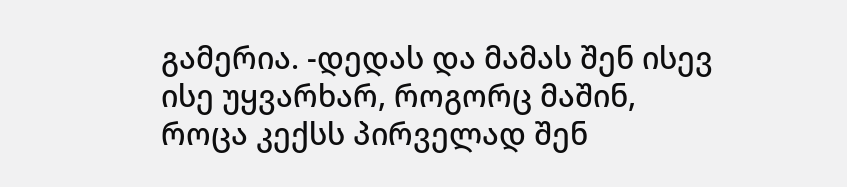გამერია. -დედას და მამას შენ ისევ ისე უყვარხარ, როგორც მაშინ, როცა კექსს პირველად შენ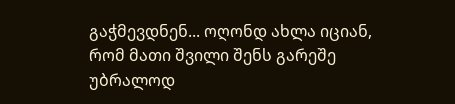გაჭმევდნენ... ოღონდ ახლა იციან, რომ მათი შვილი შენს გარეშე უბრალოდ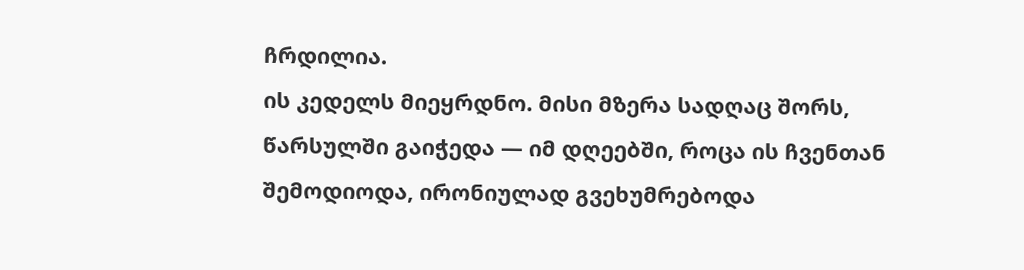ჩრდილია.
ის კედელს მიეყრდნო. მისი მზერა სადღაც შორს, წარსულში გაიჭედა — იმ დღეებში, როცა ის ჩვენთან შემოდიოდა, ირონიულად გვეხუმრებოდა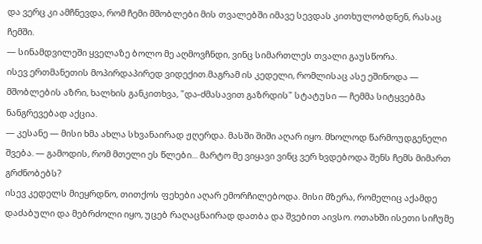და ვერც კი ამჩნევდა, რომ ჩემი მშობლები მის თვალებში იმავე სევდას კითხულობდნენ, რასაც ჩემში.
— სინამდვილეში ყველაზე ბოლო მე აღმოვჩნდი, ვინც სიმართლეს თვალი გაუსწორა.
ისევ ერთმანეთის მოპირდაპირედ ვიდექით.მაგრამ ის კედელი, რომლისაც ასე ეშინოდა — მშობლების აზრი, ხალხის განკითხვა, "და-ძმასავით გაზრდის" სტატუსი — ჩემმა სიტყვებმა ნანგრევებად აქცია.
— კესანე — მისი ხმა ახლა სხვანაირად ჟღერდა. მასში შიში აღარ იყო. მხოლოდ წარმოუდგენელი შვება. — გამოდის, რომ მთელი ეს წლები... მარტო მე ვიყავი ვინც ვერ ხვდებოდა შენს ჩემს მიმართ გრძნობებს?
ისევ კედელს მიეყრდნო, თითქოს ფეხები აღარ ემორჩილებოდა. მისი მზერა, რომელიც აქამდე დაძაბული და მებრძოლი იყო, უცებ რაღაცნაირად დათბა და შვებით აივსო. ოთახში ისეთი სიჩუმე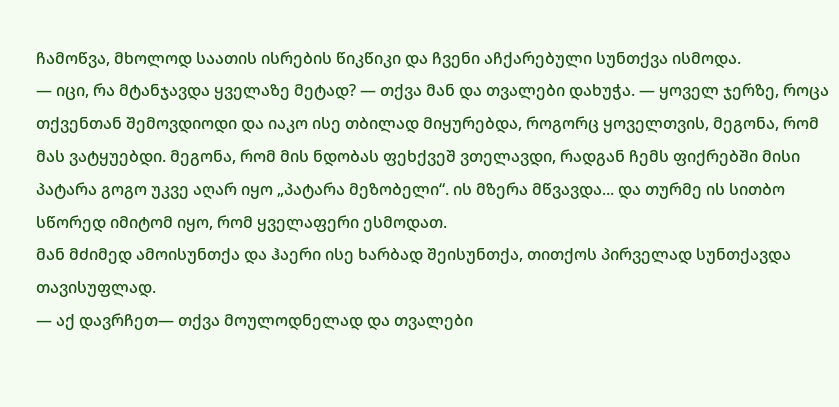ჩამოწვა, მხოლოდ საათის ისრების წიკწიკი და ჩვენი აჩქარებული სუნთქვა ისმოდა.
— იცი, რა მტანჯავდა ყველაზე მეტად? — თქვა მან და თვალები დახუჭა. — ყოველ ჯერზე, როცა თქვენთან შემოვდიოდი და იაკო ისე თბილად მიყურებდა, როგორც ყოველთვის, მეგონა, რომ მას ვატყუებდი. მეგონა, რომ მის ნდობას ფეხქვეშ ვთელავდი, რადგან ჩემს ფიქრებში მისი პატარა გოგო უკვე აღარ იყო „პატარა მეზობელი“. ის მზერა მწვავდა... და თურმე ის სითბო სწორედ იმიტომ იყო, რომ ყველაფერი ესმოდათ.
მან მძიმედ ამოისუნთქა და ჰაერი ისე ხარბად შეისუნთქა, თითქოს პირველად სუნთქავდა თავისუფლად.
— აქ დავრჩეთ— თქვა მოულოდნელად და თვალები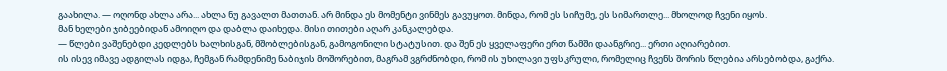გაახილა. — ოღონდ ახლა არა... ახლა ნუ გავალთ მათთან. არ მინდა ეს მომენტი ვინმეს გავუყოთ. მინდა, რომ ეს სიჩუმე, ეს სიმართლე... მხოლოდ ჩვენი იყოს.
მან ხელები ჯიბეებიდან ამოიღო და დაბლა დაიხედა. მისი თითები აღარ კანკალებდა.
— წლები ვაშენებდი კედლებს ხალხისგან, მშობლებისგან, გამოგონილი სტატუსით. და შენ ეს ყველაფერი ერთ წამში დაანგრიე... ერთი აღიარებით.
ის ისევ იმავე ადგილას იდგა, ჩემგან რამდენიმე ნაბიჯის მოშორებით, მაგრამ ვგრძნობდი, რომ ის უხილავი უფსკრული, რომელიც ჩვენს შორის წლებია არსებობდა, გაქრა.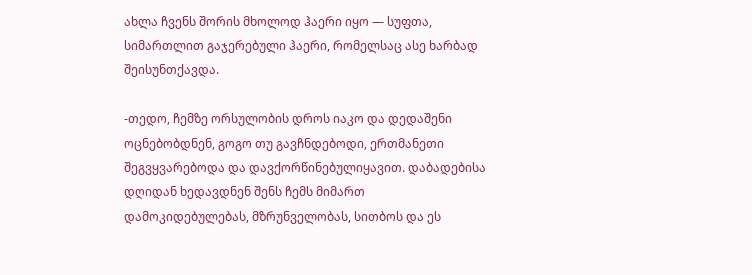ახლა ჩვენს შორის მხოლოდ ჰაერი იყო — სუფთა, სიმართლით გაჯერებული ჰაერი, რომელსაც ასე ხარბად შეისუნთქავდა.

-თედო, ჩემზე ორსულობის დროს იაკო და დედაშენი ოცნებობდნენ, გოგო თუ გავჩნდებოდი, ერთმანეთი შეგვყვარებოდა და დავქორწინებულიყავით. დაბადებისა დღიდან ხედავდნენ შენს ჩემს მიმართ დამოკიდებულებას, მზრუნველობას, სითბოს და ეს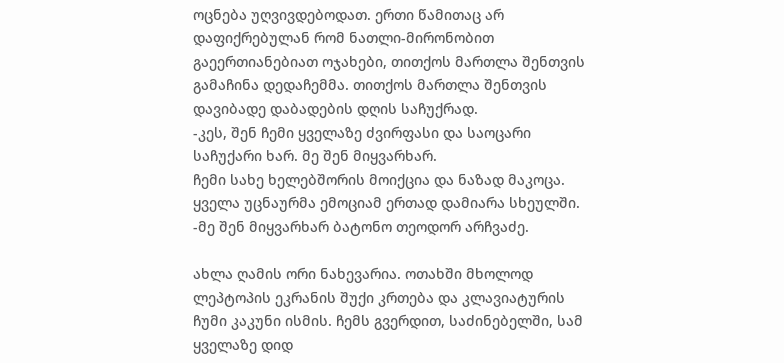ოცნება უღვივდებოდათ. ერთი წამითაც არ დაფიქრებულან რომ ნათლი-მირონობით გაეერთიანებიათ ოჯახები, თითქოს მართლა შენთვის გამაჩინა დედაჩემმა. თითქოს მართლა შენთვის დავიბადე დაბადების დღის საჩუქრად.
-კეს, შენ ჩემი ყველაზე ძვირფასი და საოცარი საჩუქარი ხარ. მე შენ მიყვარხარ.
ჩემი სახე ხელებშორის მოიქცია და ნაზად მაკოცა. ყველა უცნაურმა ემოციამ ერთად დამიარა სხეულში.
-მე შენ მიყვარხარ ბატონო თეოდორ არჩვაძე.

ახლა ღამის ორი ნახევარია. ოთახში მხოლოდ ლეპტოპის ეკრანის შუქი კრთება და კლავიატურის ჩუმი კაკუნი ისმის. ჩემს გვერდით, საძინებელში, სამ ყველაზე დიდ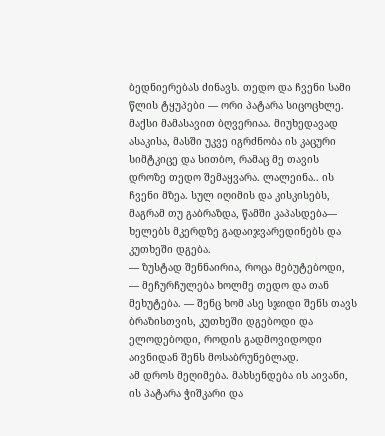ბედნიერებას ძინავს. თედო და ჩვენი სამი წლის ტყუპები — ორი პატარა სიცოცხლე.
მაქსი მამასავით ბღვერიაა. მიუხედავად ასაკისა, მასში უკვე იგრძნობა ის კაცური სიმტკიცე და სითბო, რამაც მე თავის დროზე თედო შემაყვარა. ლალეინა.. ის ჩვენი მზეა. სულ იღიმის და კისკისებს, მაგრამ თუ გაბრაზდა, წამში კაპასდება— ხელებს მკერდზე გადაიჯვარედინებს და კუთხეში დგება.
— ზუსტად შენნაირია, როცა მებუტებოდი, — მეჩურჩულება ხოლმე თედო და თან მეხუტება. — შენც ხომ ასე სჯიდი შენს თავს ბრაზისთვის, კუთხეში დგებოდი და ელოდებოდი, როდის გადმოვიდოდი აივნიდან შენს მოსაბრუნებლად.
ამ დროს მეღიმება. მახსენდება ის აივანი, ის პატარა ჭიშკარი და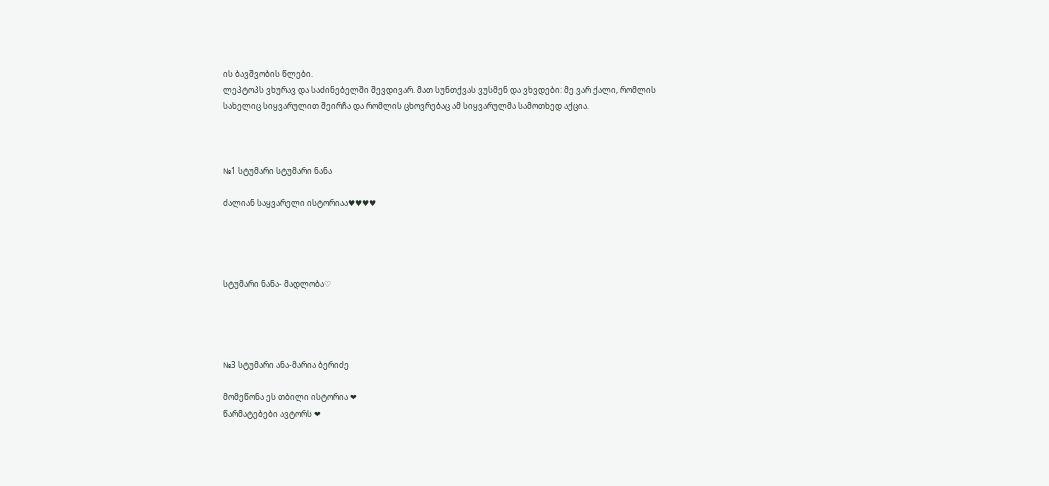ის ბავშვობის წლები.
ლეპტოპს ვხურავ და საძინებელში შევდივარ. მათ სუნთქვას ვუსმენ და ვხვდები: მე ვარ ქალი, რომლის სახელიც სიყვარულით შეირჩა და რომლის ცხოვრებაც ამ სიყვარულმა სამოთხედ აქცია.



№1 სტუმარი სტუმარი ნანა

ძალიან საყვარელი ისტორიაა♥♥♥♥




სტუმარი ნანა- მადლობა♡




№3 სტუმარი ანა-მარია ბერიძე

მომეწონა ეს თბილი ისტორია ❤
წარმატებები ავტორს ❤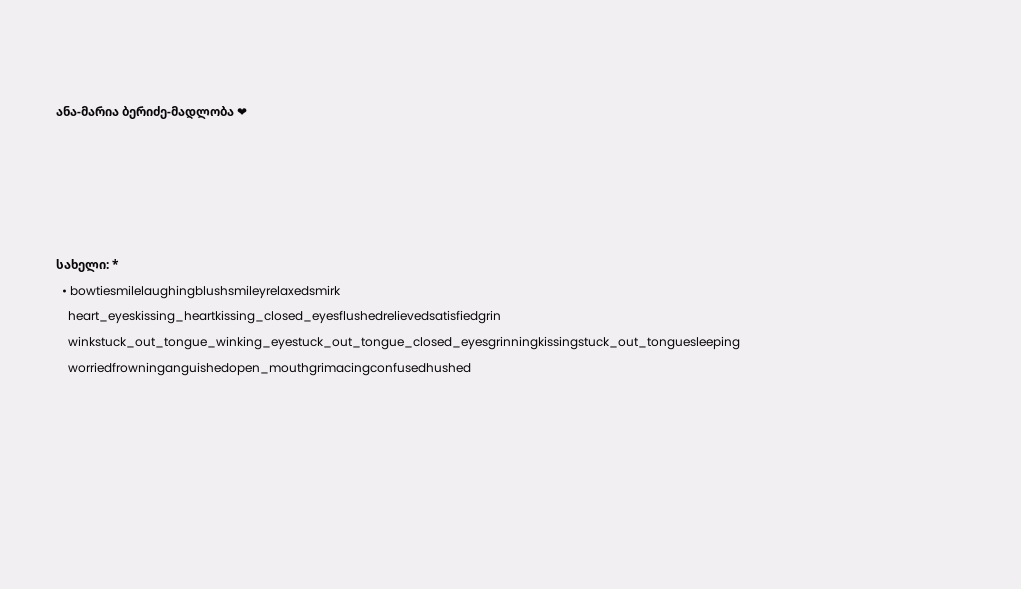ანა-მარია ბერიძე-მადლობა ❤





სახელი: *
  • bowtiesmilelaughingblushsmileyrelaxedsmirk
    heart_eyeskissing_heartkissing_closed_eyesflushedrelievedsatisfiedgrin
    winkstuck_out_tongue_winking_eyestuck_out_tongue_closed_eyesgrinningkissingstuck_out_tonguesleeping
    worriedfrowninganguishedopen_mouthgrimacingconfusedhushed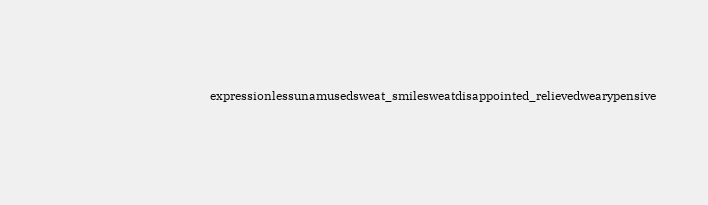expressionlessunamusedsweat_smilesweatdisappointed_relievedwearypensive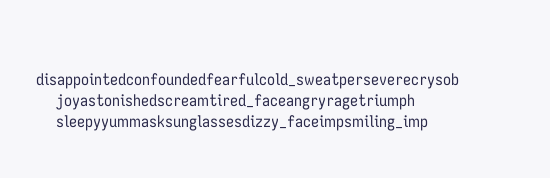disappointedconfoundedfearfulcold_sweatperseverecrysob
    joyastonishedscreamtired_faceangryragetriumph
    sleepyyummasksunglassesdizzy_faceimpsmiling_imp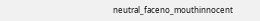neutral_faceno_mouthinnocent